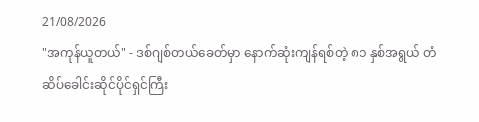21/08/2026
"အကုန်ယူတယ်" - ဒစ်ဂျစ်တယ်ခေတ်မှာ နောက်ဆုံးကျန်ရစ်တဲ့ ၈၁ နှစ်အရွယ် တံဆိပ်ခေါင်းဆိုင်ပိုင်ရှင်ကြီး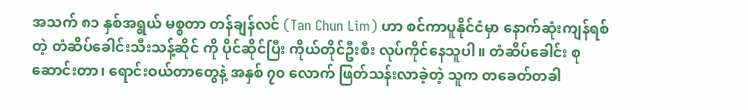အသက် ၈၁ နှစ်အရွယ် မစ္စတာ တန်ချန်လင် (Tan Chun Lim) ဟာ စင်ကာပူနိုင်ငံမှာ နောက်ဆုံးကျန်ရစ်တဲ့ တံဆိပ်ခေါင်းသီးသန့်ဆိုင် ကို ပိုင်ဆိုင်ပြီး ကိုယ်တိုင်ဦးစီး လုပ်ကိုင်နေသူပါ။ တံဆိပ်ခေါင်း စုဆောင်းတာ၊ ရောင်းဝယ်တာတွေနဲ့ အနှစ် ၇၀ လောက် ဖြတ်သန်းလာခဲ့တဲ့ သူက တခေတ်တခါ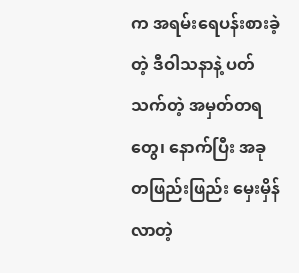က အရမ်းရေပန်းစားခဲ့တဲ့ ဒီဝါသနာနဲ့ ပတ်သက်တဲ့ အမှတ်တရတွေ၊ နောက်ပြီး အခု တဖြည်းဖြည်း မှေးမှိန်လာတဲ့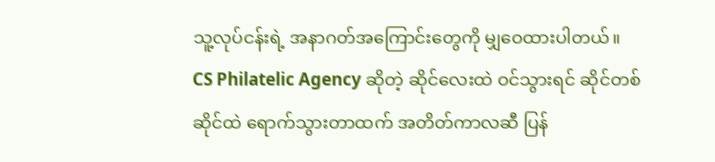သူ့လုပ်ငန်းရဲ့ အနာဂတ်အကြောင်းတွေကို မျှဝေထားပါတယ်။
CS Philatelic Agency ဆိုတဲ့ ဆိုင်လေးထဲ ဝင်သွားရင် ဆိုင်တစ်ဆိုင်ထဲ ရောက်သွားတာထက် အတိတ်ကာလဆီ ပြန်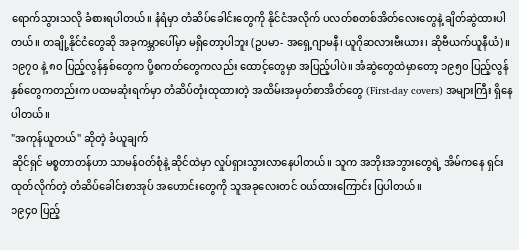ရောက်သွားသလို ခံစားရပါတယ်။ နံရံမှာ တံဆိပ်ခေါင်းတွေကို နိုင်ငံအလိုက် ပလတ်စတစ်အိတ်လေးတွေနဲ့ ချိတ်ဆွဲထားပါတယ်။ တချို့နိုင်ငံတွေဆို အခုကမ္ဘာပေါ်မှာ မရှိတော့ပါဘူး (ဥပမာ- အရှေ့ဂျာမနီ၊ ယူဂိုဆလားဗီးယား၊ ဆိုဗီယက်ယူနီယံ)။
၁၉၇၀ နဲ့ ၈၀ ပြည့်လွန်နှစ်တွေက ပို့စကတ်တွေကလည်း ထောင့်တွေမှာ အပြည့်ပါပဲ။ အံဆွဲတွေထဲမှာတော့ ၁၉၅၀ ပြည့်လွန်နှစ်တွေကတည်းက ပထမဆုံးရက်မှာ တံဆိပ်တုံးထုထားတဲ့ အထိမ်းအမှတ်စာအိတ်တွေ (First-day covers) အများကြီး ရှိနေပါတယ်။
"အကုန်ယူတယ်" ဆိုတဲ့ ခံယူချက်
ဆိုင်ရှင် မစ္စတာတန်ဟာ သာမန်ဝတ်စုံနဲ့ ဆိုင်ထဲမှာ လှုပ်ရှားသွားလာနေပါတယ်။ သူက အဘိုးအဘွားတွေရဲ့ အိမ်ကနေ ရှင်းထုတ်လိုက်တဲ့ တံဆိပ်ခေါင်းစာအုပ် အဟောင်းတွေကို သူအခုလေးတင် ဝယ်ထားကြောင်း ပြပါတယ်။
၁၉၄၀ ပြည့်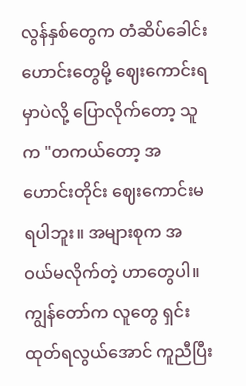လွန်နှစ်တွေက တံဆိပ်ခေါင်းဟောင်းတွေမို့ ဈေးကောင်းရမှာပဲလို့ ပြောလိုက်တော့ သူက "တကယ်တော့ အဟောင်းတိုင်း ဈေးကောင်းမရပါဘူး။ အများစုက အဝယ်မလိုက်တဲ့ ဟာတွေပါ။ ကျွန်တော်က လူတွေ ရှင်းထုတ်ရလွယ်အောင် ကူညီပြီး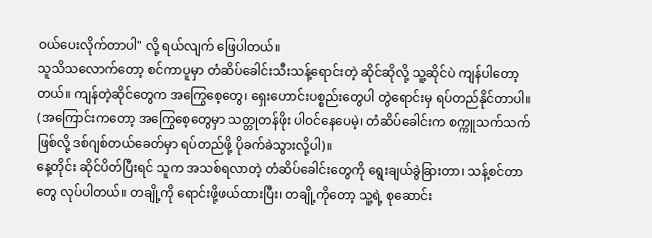ဝယ်ပေးလိုက်တာပါ" လို့ ရယ်လျက် ဖြေပါတယ်။
သူသိသလောက်တော့ စင်ကာပူမှာ တံဆိပ်ခေါင်းသီးသန့်ရောင်းတဲ့ ဆိုင်ဆိုလို့ သူ့ဆိုင်ပဲ ကျန်ပါတော့တယ်။ ကျန်တဲ့ဆိုင်တွေက အကြွေစေ့တွေ၊ ရှေးဟောင်းပစ္စည်းတွေပါ တွဲရောင်းမှ ရပ်တည်နိုင်တာပါ။ (အကြောင်းကတော့ အကြွေစေ့တွေမှာ သတ္တုတန်ဖိုး ပါဝင်နေပေမဲ့၊ တံဆိပ်ခေါင်းက စက္ကူသက်သက်ဖြစ်လို့ ဒစ်ဂျစ်တယ်ခေတ်မှာ ရပ်တည်ဖို့ ပိုခက်ခဲသွားလို့ပါ)။
နေ့တိုင်း ဆိုင်ပိတ်ပြီးရင် သူက အသစ်ရလာတဲ့ တံဆိပ်ခေါင်းတွေကို ရွေးချယ်ခွဲခြားတာ၊ သန့်စင်တာတွေ လုပ်ပါတယ်။ တချို့ကို ရောင်းဖို့ဖယ်ထားပြီး၊ တချို့ကိုတော့ သူ့ရဲ့ စုဆောင်း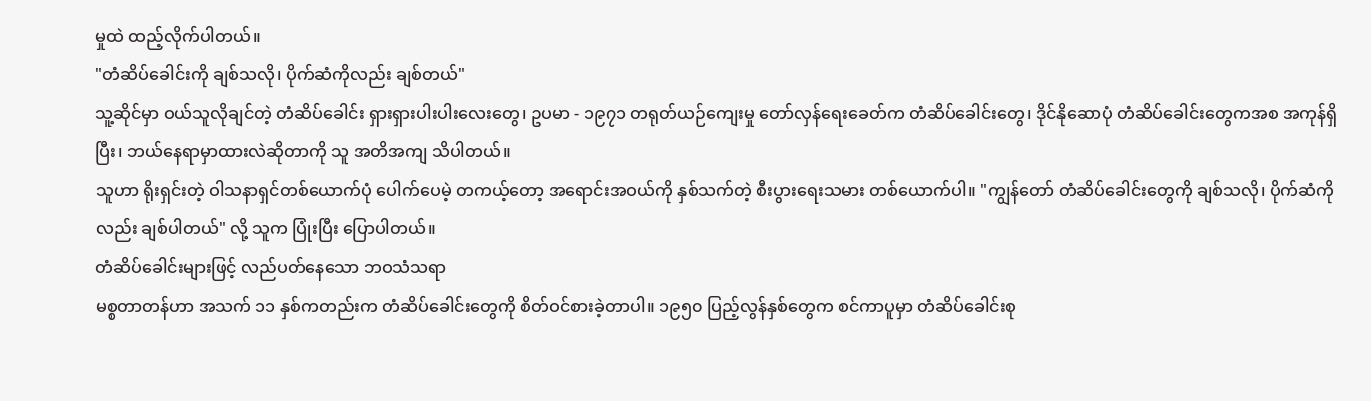မှုထဲ ထည့်လိုက်ပါတယ်။
"တံဆိပ်ခေါင်းကို ချစ်သလို၊ ပိုက်ဆံကိုလည်း ချစ်တယ်"
သူ့ဆိုင်မှာ ဝယ်သူလိုချင်တဲ့ တံဆိပ်ခေါင်း ရှားရှားပါးပါးလေးတွေ၊ ဥပမာ - ၁၉၇၁ တရုတ်ယဉ်ကျေးမှု တော်လှန်ရေးခေတ်က တံဆိပ်ခေါင်းတွေ၊ ဒိုင်နိုဆောပုံ တံဆိပ်ခေါင်းတွေကအစ အကုန်ရှိပြီး၊ ဘယ်နေရာမှာထားလဲဆိုတာကို သူ အတိအကျ သိပါတယ်။
သူဟာ ရိုးရှင်းတဲ့ ဝါသနာရှင်တစ်ယောက်ပုံ ပေါက်ပေမဲ့ တကယ့်တော့ အရောင်းအဝယ်ကို နှစ်သက်တဲ့ စီးပွားရေးသမား တစ်ယောက်ပါ။ "ကျွန်တော် တံဆိပ်ခေါင်းတွေကို ချစ်သလို၊ ပိုက်ဆံကိုလည်း ချစ်ပါတယ်" လို့ သူက ပြုံးပြီး ပြောပါတယ်။
တံဆိပ်ခေါင်းများဖြင့် လည်ပတ်နေသော ဘဝသံသရာ
မစ္စတာတန်ဟာ အသက် ၁၁ နှစ်ကတည်းက တံဆိပ်ခေါင်းတွေကို စိတ်ဝင်စားခဲ့တာပါ။ ၁၉၅၀ ပြည့်လွန်နှစ်တွေက စင်ကာပူမှာ တံဆိပ်ခေါင်းစု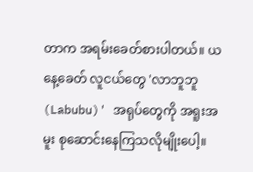တာက အရမ်းခေတ်စားပါတယ်။ ယနေ့ခေတ် လူငယ်တွေ 'လာဘူဘူ (Labubu)' အရုပ်တွေကို အရူးအမူး စုဆောင်းနေကြသလိုမျိုးပေါ့။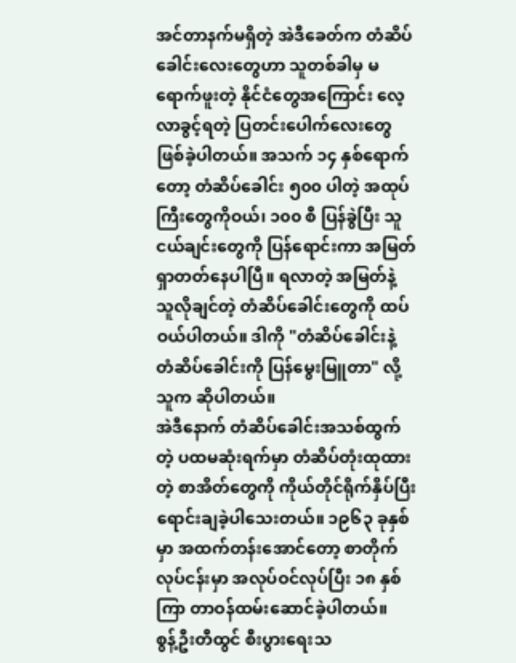အင်တာနက်မရှိတဲ့ အဲဒီခေတ်က တံဆိပ်ခေါင်းလေးတွေဟာ သူတစ်ခါမှ မရောက်ဖူးတဲ့ နိုင်ငံတွေအကြောင်း လေ့လာခွင့်ရတဲ့ ပြတင်းပေါက်လေးတွေ ဖြစ်ခဲ့ပါတယ်။ အသက် ၁၄ နှစ်ရောက်တော့ တံဆိပ်ခေါင်း ၅၀၀ ပါတဲ့ အထုပ်ကြီးတွေကိုဝယ်၊ ၁၀၀ စီ ပြန်ခွဲပြီး သူငယ်ချင်းတွေကို ပြန်ရောင်းကာ အမြတ်ရှာတတ်နေပါပြီ။ ရလာတဲ့ အမြတ်နဲ့ သူလိုချင်တဲ့ တံဆိပ်ခေါင်းတွေကို ထပ်ဝယ်ပါတယ်။ ဒါကို "တံဆိပ်ခေါင်းနဲ့ တံဆိပ်ခေါင်းကို ပြန်မွေးမြူတာ" လို့ သူက ဆိုပါတယ်။
အဲဒီနောက် တံဆိပ်ခေါင်းအသစ်ထွက်တဲ့ ပထမဆုံးရက်မှာ တံဆိပ်တုံးထုထားတဲ့ စာအိတ်တွေကို ကိုယ်တိုင်ရိုက်နှိပ်ပြီး ရောင်းချခဲ့ပါသေးတယ်။ ၁၉၆၃ ခုနှစ်မှာ အထက်တန်းအောင်တော့ စာတိုက်လုပ်ငန်းမှာ အလုပ်ဝင်လုပ်ပြီး ၁၈ နှစ်ကြာ တာဝန်ထမ်းဆောင်ခဲ့ပါတယ်။
စွန့်ဦးတီထွင် စီးပွားရေးသ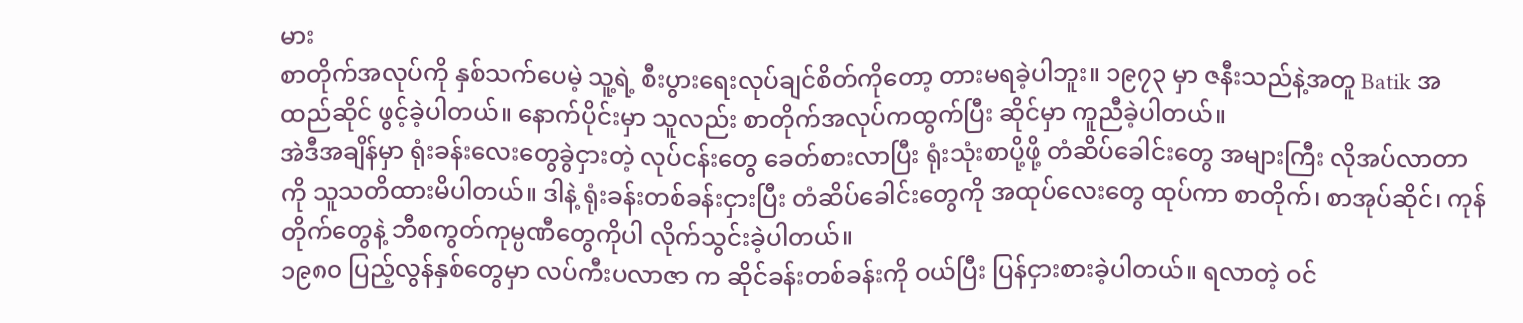မား
စာတိုက်အလုပ်ကို နှစ်သက်ပေမဲ့ သူ့ရဲ့ စီးပွားရေးလုပ်ချင်စိတ်ကိုတော့ တားမရခဲ့ပါဘူး။ ၁၉၇၃ မှာ ဇနီးသည်နဲ့အတူ Batik အထည်ဆိုင် ဖွင့်ခဲ့ပါတယ်။ နောက်ပိုင်းမှာ သူလည်း စာတိုက်အလုပ်ကထွက်ပြီး ဆိုင်မှာ ကူညီခဲ့ပါတယ်။
အဲဒီအချိန်မှာ ရုံးခန်းလေးတွေခွဲငှားတဲ့ လုပ်ငန်းတွေ ခေတ်စားလာပြီး ရုံးသုံးစာပို့ဖို့ တံဆိပ်ခေါင်းတွေ အများကြီး လိုအပ်လာတာကို သူသတိထားမိပါတယ်။ ဒါနဲ့ ရုံးခန်းတစ်ခန်းငှားပြီး တံဆိပ်ခေါင်းတွေကို အထုပ်လေးတွေ ထုပ်ကာ စာတိုက်၊ စာအုပ်ဆိုင်၊ ကုန်တိုက်တွေနဲ့ ဘီစကွတ်ကုမ္ပဏီတွေကိုပါ လိုက်သွင်းခဲ့ပါတယ်။
၁၉၈၀ ပြည့်လွန်နှစ်တွေမှာ လပ်ကီးပလာဇာ က ဆိုင်ခန်းတစ်ခန်းကို ဝယ်ပြီး ပြန်ငှားစားခဲ့ပါတယ်။ ရလာတဲ့ ဝင်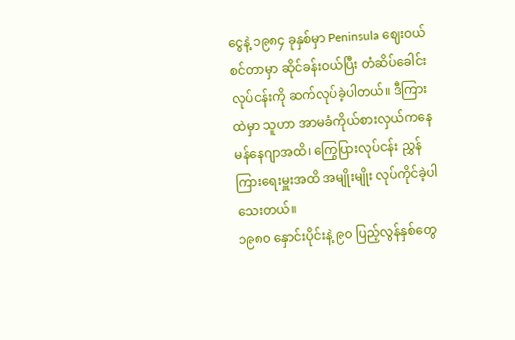ငွေနဲ့ ၁၉၈၄ ခုနှစ်မှာ Peninsula ဈေးဝယ်စင်တာမှာ ဆိုင်ခန်းဝယ်ပြီး တံဆိပ်ခေါင်းလုပ်ငန်းကို ဆက်လုပ်ခဲ့ပါတယ်။ ဒီကြားထဲမှာ သူဟာ အာမခံကိုယ်စားလှယ်ကနေ မန်နေဂျာအထိ၊ ကြွေပြားလုပ်ငန်း ညွှန်ကြားရေးမှူးအထိ အမျိုးမျိုး လုပ်ကိုင်ခဲ့ပါသေးတယ်။
၁၉၈၀ နှောင်းပိုင်းနဲ့ ၉၀ ပြည့်လွန်နှစ်တွေ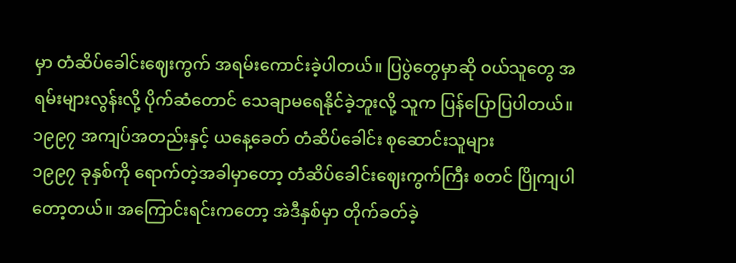မှာ တံဆိပ်ခေါင်းဈေးကွက် အရမ်းကောင်းခဲ့ပါတယ်။ ပြပွဲတွေမှာဆို ဝယ်သူတွေ အရမ်းများလွန်းလို့ ပိုက်ဆံတောင် သေချာမရေနိုင်ခဲ့ဘူးလို့ သူက ပြန်ပြောပြပါတယ်။
၁၉၉၇ အကျပ်အတည်းနှင့် ယနေ့ခေတ် တံဆိပ်ခေါင်း စုဆောင်းသူများ
၁၉၉၇ ခုနှစ်ကို ရောက်တဲ့အခါမှာတော့ တံဆိပ်ခေါင်းဈေးကွက်ကြီး စတင် ပြိုကျပါတော့တယ်။ အကြောင်းရင်းကတော့ အဲဒီနှစ်မှာ တိုက်ခတ်ခဲ့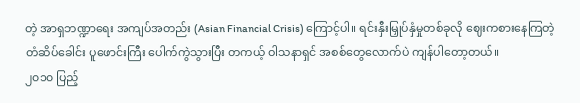တဲ့ အာရှဘဏ္ဍာရေး အကျပ်အတည်း (Asian Financial Crisis) ကြောင့်ပါ။ ရင်းနှီးမြှုပ်နှံမှုတစ်ခုလို ဈေးကစားနေကြတဲ့ တံဆိပ်ခေါင်း ပူဖောင်းကြီး ပေါက်ကွဲသွားပြီး တကယ့် ဝါသနာရှင် အစစ်တွေလောက်ပဲ ကျန်ပါတော့တယ်။
၂၀၁၀ ပြည့်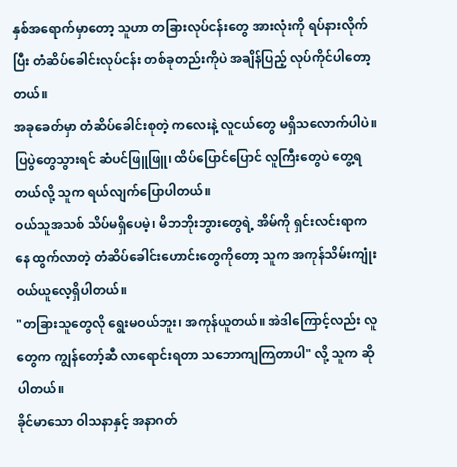နှစ်အရောက်မှာတော့ သူဟာ တခြားလုပ်ငန်းတွေ အားလုံးကို ရပ်နားလိုက်ပြီး တံဆိပ်ခေါင်းလုပ်ငန်း တစ်ခုတည်းကိုပဲ အချိန်ပြည့် လုပ်ကိုင်ပါတော့တယ်။
အခုခေတ်မှာ တံဆိပ်ခေါင်းစုတဲ့ ကလေးနဲ့ လူငယ်တွေ မရှိသလောက်ပါပဲ။ ပြပွဲတွေသွားရင် ဆံပင်ဖြူဖြူ၊ ထိပ်ပြောင်ပြောင် လူကြီးတွေပဲ တွေ့ရတယ်လို့ သူက ရယ်လျက်ပြောပါတယ်။
ဝယ်သူအသစ် သိပ်မရှိပေမဲ့၊ မိဘဘိုးဘွားတွေရဲ့ အိမ်ကို ရှင်းလင်းရာကနေ ထွက်လာတဲ့ တံဆိပ်ခေါင်းဟောင်းတွေကိုတော့ သူက အကုန်သိမ်းကျုံး ဝယ်ယူလေ့ရှိပါတယ်။
"တခြားသူတွေလို ရွေးမဝယ်ဘူး၊ အကုန်ယူတယ်။ အဲဒါကြောင့်လည်း လူတွေက ကျွန်တော့်ဆီ လာရောင်းရတာ သဘောကျကြတာပါ" လို့ သူက ဆိုပါတယ်။
ခိုင်မာသော ဝါသနာနှင့် အနာဂတ်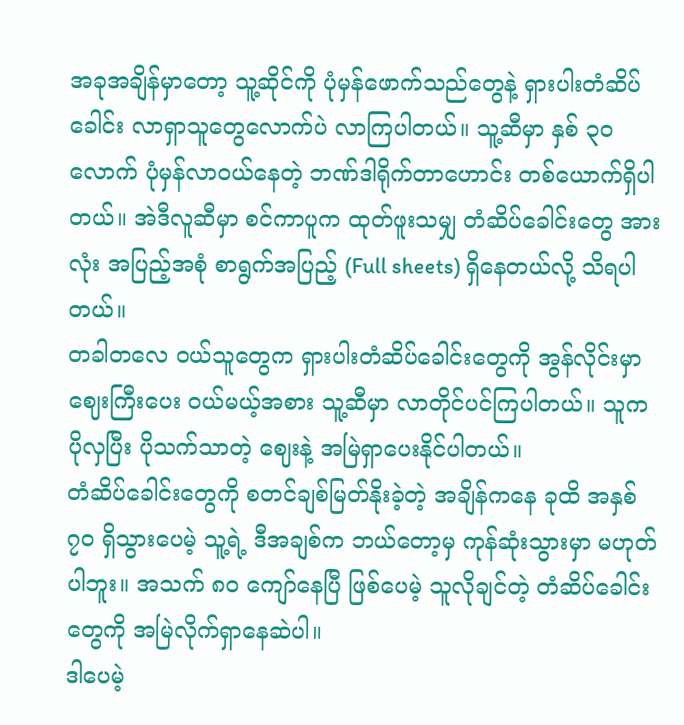အခုအချိန်မှာတော့ သူ့ဆိုင်ကို ပုံမှန်ဖောက်သည်တွေနဲ့ ရှားပါးတံဆိပ်ခေါင်း လာရှာသူတွေလောက်ပဲ လာကြပါတယ်။ သူ့ဆီမှာ နှစ် ၃၀ လောက် ပုံမှန်လာဝယ်နေတဲ့ ဘဏ်ဒါရိုက်တာဟောင်း တစ်ယောက်ရှိပါတယ်။ အဲဒီလူဆီမှာ စင်ကာပူက ထုတ်ဖူးသမျှ တံဆိပ်ခေါင်းတွေ အားလုံး အပြည့်အစုံ စာရွက်အပြည့် (Full sheets) ရှိနေတယ်လို့ သိရပါတယ်။
တခါတလေ ဝယ်သူတွေက ရှားပါးတံဆိပ်ခေါင်းတွေကို အွန်လိုင်းမှာ ဈေးကြီးပေး ဝယ်မယ့်အစား သူ့ဆီမှာ လာတိုင်ပင်ကြပါတယ်။ သူက ပိုလှပြီး ပိုသက်သာတဲ့ ဈေးနဲ့ အမြဲရှာပေးနိုင်ပါတယ်။
တံဆိပ်ခေါင်းတွေကို စတင်ချစ်မြတ်နိုးခဲ့တဲ့ အချိန်ကနေ ခုထိ အနှစ် ၇၀ ရှိသွားပေမဲ့ သူ့ရဲ့ ဒီအချစ်က ဘယ်တော့မှ ကုန်ဆုံးသွားမှာ မဟုတ်ပါဘူး။ အသက် ၈၀ ကျော်နေပြီ ဖြစ်ပေမဲ့ သူလိုချင်တဲ့ တံဆိပ်ခေါင်းတွေကို အမြဲလိုက်ရှာနေဆဲပါ။
ဒါပေမဲ့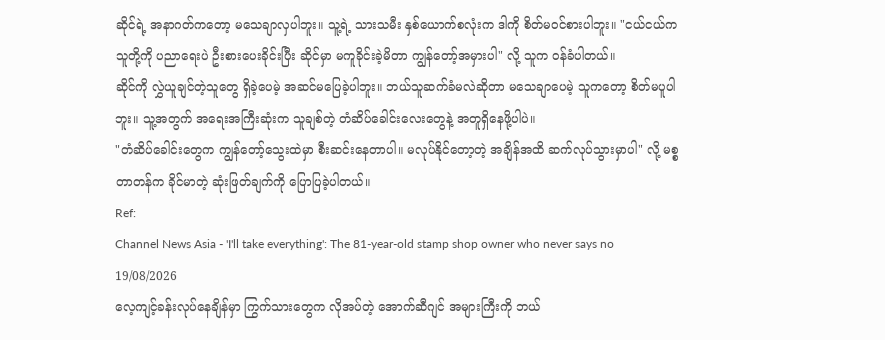ဆိုင်ရဲ့ အနာဂတ်ကတော့ မသေချာလှပါဘူး။ သူ့ရဲ့ သားသမီး နှစ်ယောက်စလုံးက ဒါကို စိတ်မဝင်စားပါဘူး။ "ငယ်ငယ်က သူတို့ကို ပညာရေးပဲ ဦးစားပေးခိုင်းပြီး ဆိုင်မှာ မကူခိုင်းခဲ့မိတာ ကျွန်တော့်အမှားပါ" လို့ သူက ဝန်ခံပါတယ်။
ဆိုင်ကို လွှဲယူချင်တဲ့သူတွေ ရှိခဲ့ပေမဲ့ အဆင်မပြေခဲ့ပါဘူး။ ဘယ်သူဆက်ခံမလဲဆိုတာ မသေချာပေမဲ့ သူကတော့ စိတ်မပူပါဘူး။ သူ့အတွက် အရေးအကြီးဆုံးက သူချစ်တဲ့ တံဆိပ်ခေါင်းလေးတွေနဲ့ အတူရှိနေဖို့ပါပဲ။
"တံဆိပ်ခေါင်းတွေက ကျွန်တော့်သွေးထဲမှာ စီးဆင်းနေတာပါ။ မလုပ်နိုင်တော့တဲ့ အချိန်အထိ ဆက်လုပ်သွားမှာပါ" လို့ မစ္စတာတန်က ခိုင်မာတဲ့ ဆုံးဖြတ်ချက်ကို ပြောပြခဲ့ပါတယ်။
Ref:
Channel News Asia - 'I'll take everything': The 81-year-old stamp shop owner who never says no
19/08/2026
လေ့ကျင့်ခန်းလုပ်နေချိန်မှာ ကြွက်သားတွေက လိုအပ်တဲ့ အောက်ဆီဂျင် အများကြီးကို ဘယ်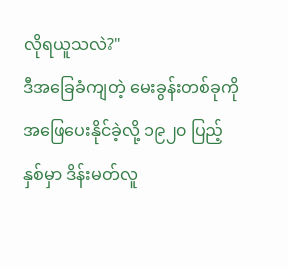လိုရယူသလဲ?"
ဒီအခြေခံကျတဲ့ မေးခွန်းတစ်ခုကို အဖြေပေးနိုင်ခဲ့လို့ ၁၉၂၀ ပြည့်နှစ်မှာ ဒိန်းမတ်လူ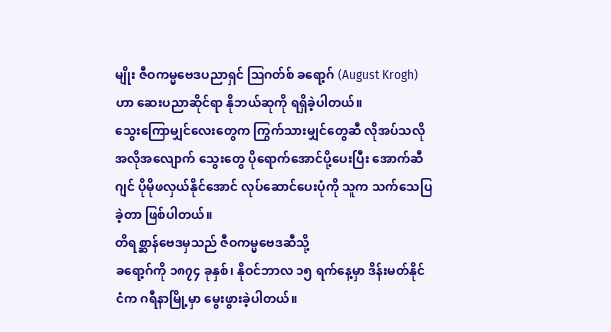မျိုး ဇီဝကမ္မဗေဒပညာရှင် ဩဂတ်စ် ခရော့ဂ် (August Krogh) ဟာ ဆေးပညာဆိုင်ရာ နိုဘယ်ဆုကို ရရှိခဲ့ပါတယ်။
သွေးကြောမျှင်လေးတွေက ကြွက်သားမျှင်တွေဆီ လိုအပ်သလို အလိုအလျောက် သွေးတွေ ပိုရောက်အောင်ပို့ပေးပြီး အောက်ဆီဂျင် ပိုမိုဖလှယ်နိုင်အောင် လုပ်ဆောင်ပေးပုံကို သူက သက်သေပြခဲ့တာ ဖြစ်ပါတယ်။
တိရစ္ဆာန်ဗေဒမှသည် ဇီဝကမ္မဗေဒဆီသို့
ခရော့ဂ်ကို ၁၈၇၄ ခုနှစ်၊ နိုဝင်ဘာလ ၁၅ ရက်နေ့မှာ ဒိန်းမတ်နိုင်ငံက ဂရီနာမြို့မှာ မွေးဖွားခဲ့ပါတယ်။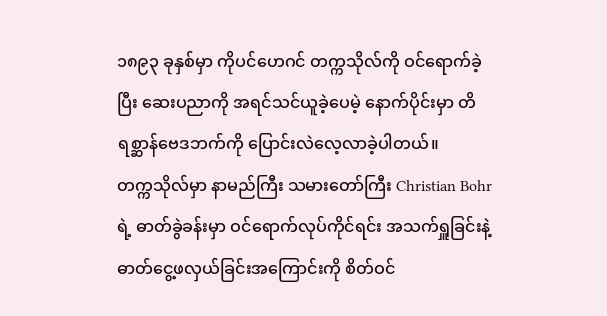၁၈၉၃ ခုနှစ်မှာ ကိုပင်ဟေဂင် တက္ကသိုလ်ကို ဝင်ရောက်ခဲ့ပြီး ဆေးပညာကို အရင်သင်ယူခဲ့ပေမဲ့ နောက်ပိုင်းမှာ တိရစ္ဆာန်ဗေဒဘက်ကို ပြောင်းလဲလေ့လာခဲ့ပါတယ်။
တက္ကသိုလ်မှာ နာမည်ကြီး သမားတော်ကြီး Christian Bohr ရဲ့ ဓာတ်ခွဲခန်းမှာ ဝင်ရောက်လုပ်ကိုင်ရင်း အသက်ရှူခြင်းနဲ့ ဓာတ်ငွေ့ဖလှယ်ခြင်းအကြောင်းကို စိတ်ဝင်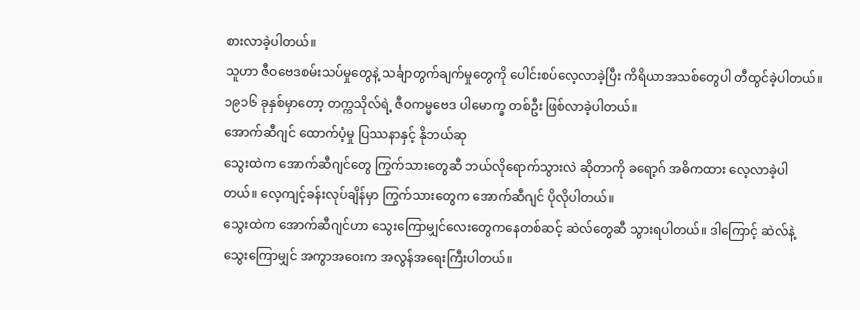စားလာခဲ့ပါတယ်။
သူဟာ ဇီဝဗေဒစမ်းသပ်မှုတွေနဲ့ သင်္ချာတွက်ချက်မှုတွေကို ပေါင်းစပ်လေ့လာခဲ့ပြီး ကိရိယာအသစ်တွေပါ တီထွင်ခဲ့ပါတယ်။ ၁၉၁၆ ခုနှစ်မှာတော့ တက္ကသိုလ်ရဲ့ ဇီဝကမ္မဗေဒ ပါမောက္ခ တစ်ဦး ဖြစ်လာခဲ့ပါတယ်။
အောက်ဆီဂျင် ထောက်ပံ့မှု ပြဿနာနှင့် နိုဘယ်ဆု
သွေးထဲက အောက်ဆီဂျင်တွေ ကြွက်သားတွေဆီ ဘယ်လိုရောက်သွားလဲ ဆိုတာကို ခရော့ဂ် အဓိကထား လေ့လာခဲ့ပါတယ်။ လေ့ကျင့်ခန်းလုပ်ချိန်မှာ ကြွက်သားတွေက အောက်ဆီဂျင် ပိုလိုပါတယ်။
သွေးထဲက အောက်ဆီဂျင်ဟာ သွေးကြောမျှင်လေးတွေကနေတစ်ဆင့် ဆဲလ်တွေဆီ သွားရပါတယ်။ ဒါကြောင့် ဆဲလ်နဲ့ သွေးကြောမျှင် အကွာအဝေးက အလွန်အရေးကြီးပါတယ်။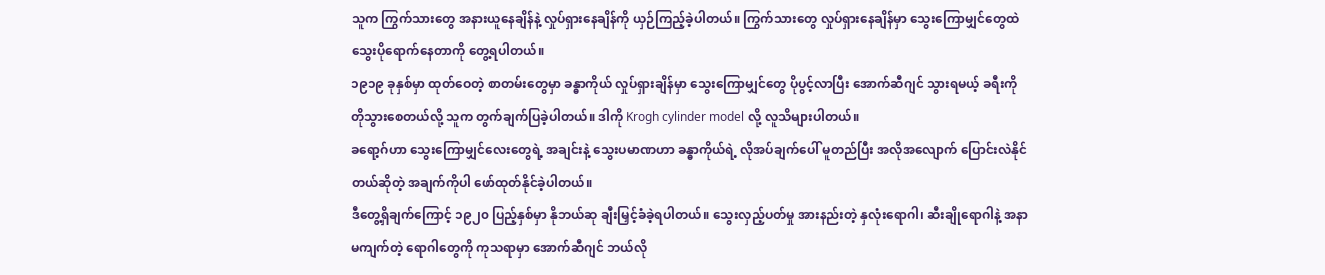သူက ကြွက်သားတွေ အနားယူနေချိန်နဲ့ လှုပ်ရှားနေချိန်ကို ယှဉ်ကြည့်ခဲ့ပါတယ်။ ကြွက်သားတွေ လှုပ်ရှားနေချိန်မှာ သွေးကြောမျှင်တွေထဲ သွေးပိုရောက်နေတာကို တွေ့ရပါတယ်။
၁၉၁၉ ခုနှစ်မှာ ထုတ်ဝေတဲ့ စာတမ်းတွေမှာ ခန္ဓာကိုယ် လှုပ်ရှားချိန်မှာ သွေးကြောမျှင်တွေ ပိုပွင့်လာပြီး အောက်ဆီဂျင် သွားရမယ့် ခရီးကို တိုသွားစေတယ်လို့ သူက တွက်ချက်ပြခဲ့ပါတယ်။ ဒါကို Krogh cylinder model လို့ လူသိများပါတယ်။
ခရော့ဂ်ဟာ သွေးကြောမျှင်လေးတွေရဲ့ အချင်းနဲ့ သွေးပမာဏဟာ ခန္ဓာကိုယ်ရဲ့ လိုအပ်ချက်ပေါ် မူတည်ပြီး အလိုအလျောက် ပြောင်းလဲနိုင်တယ်ဆိုတဲ့ အချက်ကိုပါ ဖော်ထုတ်နိုင်ခဲ့ပါတယ်။
ဒီတွေ့ရှိချက်ကြောင့် ၁၉၂၀ ပြည့်နှစ်မှာ နိုဘယ်ဆု ချီးမြှင့်ခံခဲ့ရပါတယ်။ သွေးလှည့်ပတ်မှု အားနည်းတဲ့ နှလုံးရောဂါ၊ ဆီးချိုရောဂါနဲ့ အနာမကျက်တဲ့ ရောဂါတွေကို ကုသရာမှာ အောက်ဆီဂျင် ဘယ်လို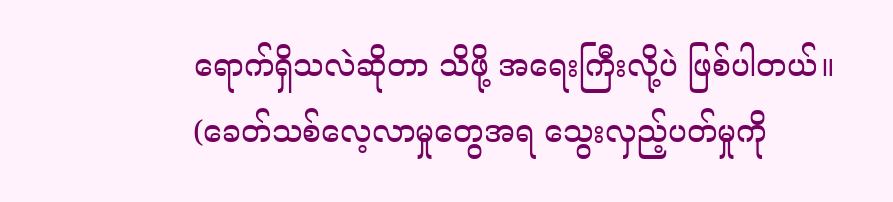ရောက်ရှိသလဲဆိုတာ သိဖို့ အရေးကြီးလို့ပဲ ဖြစ်ပါတယ်။
(ခေတ်သစ်လေ့လာမှုတွေအရ သွေးလှည့်ပတ်မှုကို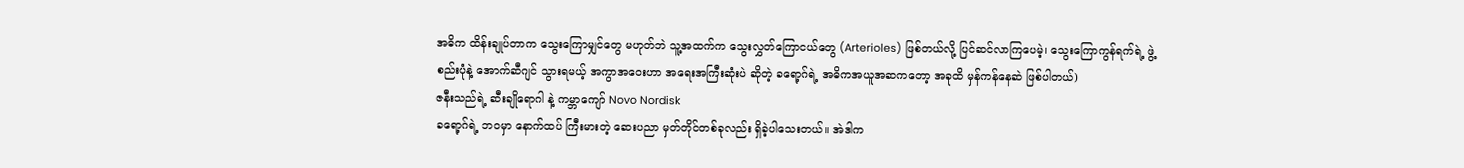အဓိက ထိန်းချုပ်တာက သွေးကြောမျှင်တွေ မဟုတ်ဘဲ သူ့အထက်က သွေးလွှတ်ကြောငယ်တွေ (Arterioles) ဖြစ်တယ်လို့ ပြင်ဆင်လာကြပေမဲ့၊ သွေးကြောကွန်ရက်ရဲ့ ဖွဲ့စည်းပုံနဲ့ အောက်ဆီဂျင် သွားရမယ့် အကွာအဝေးဟာ အရေးအကြီးဆုံးပဲ ဆိုတဲ့ ခရော့ဂ်ရဲ့ အဓိကအယူအဆကတော့ အခုထိ မှန်ကန်နေဆဲ ဖြစ်ပါတယ်)
ဇနီးသည်ရဲ့ ဆီးချိုရောဂါ နဲ့ ကမ္ဘာကျော် Novo Nordisk
ခရော့ဂ်ရဲ့ ဘဝမှာ နောက်ထပ် ကြီးမားတဲ့ ဆေးပညာ မှတ်တိုင်တစ်ခုလည်း ရှိခဲ့ပါသေးတယ်။ အဲဒါက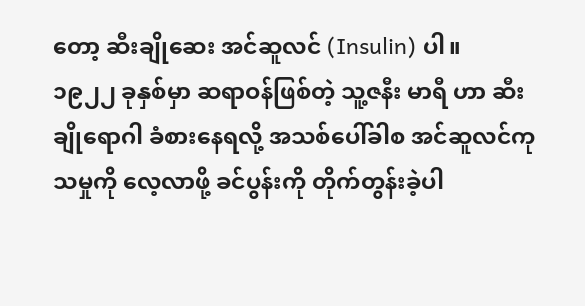တော့ ဆီးချိုဆေး အင်ဆူလင် (Insulin) ပါ။
၁၉၂၂ ခုနှစ်မှာ ဆရာဝန်ဖြစ်တဲ့ သူ့ဇနီး မာရီ ဟာ ဆီးချိုရောဂါ ခံစားနေရလို့ အသစ်ပေါ်ခါစ အင်ဆူလင်ကုသမှုကို လေ့လာဖို့ ခင်ပွန်းကို တိုက်တွန်းခဲ့ပါ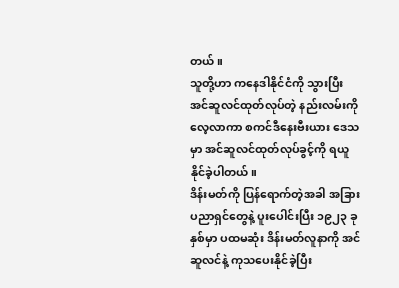တယ်။
သူတို့ဟာ ကနေဒါနိုင်ငံကို သွားပြီး အင်ဆူလင်ထုတ်လုပ်တဲ့ နည်းလမ်းကို လေ့လာကာ စကင်ဒီနေးဗီးယား ဒေသမှာ အင်ဆူလင်ထုတ်လုပ်ခွင့်ကို ရယူနိုင်ခဲ့ပါတယ်။
ဒိန်းမတ်ကို ပြန်ရောက်တဲ့အခါ အခြားပညာရှင်တွေနဲ့ ပူးပေါင်းပြီး ၁၉၂၃ ခုနှစ်မှာ ပထမဆုံး ဒိန်းမတ်လူနာကို အင်ဆူလင်နဲ့ ကုသပေးနိုင်ခဲ့ပြီး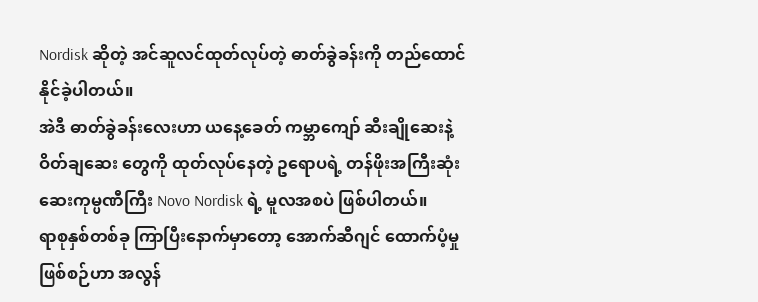Nordisk ဆိုတဲ့ အင်ဆူလင်ထုတ်လုပ်တဲ့ ဓာတ်ခွဲခန်းကို တည်ထောင်နိုင်ခဲ့ပါတယ်။
အဲဒီ ဓာတ်ခွဲခန်းလေးဟာ ယနေ့ခေတ် ကမ္ဘာကျော် ဆီးချိုဆေးနဲ့ ဝိတ်ချဆေး တွေကို ထုတ်လုပ်နေတဲ့ ဥရောပရဲ့ တန်ဖိုးအကြီးဆုံး ဆေးကုမ္ပဏီကြီး Novo Nordisk ရဲ့ မူလအစပဲ ဖြစ်ပါတယ်။
ရာစုနှစ်တစ်ခု ကြာပြီးနောက်မှာတော့ အောက်ဆီဂျင် ထောက်ပံ့မှုဖြစ်စဉ်ဟာ အလွန်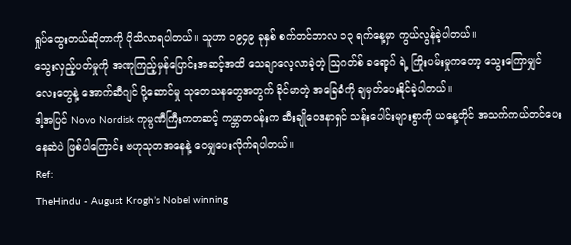ရှုပ်ထွေးတယ်ဆိုတာကို ပိုသိလာရပါတယ်။ သူဟာ ၁၉၄၉ ခုနှစ် စက်တင်ဘာလ ၁၃ ရက်နေ့မှာ ကွယ်လွန်ခဲ့ပါတယ်။
သွေးလှည့်ပတ်မှုကို အဏုကြည့်မှန်ပြောင်းအဆင့်အထိ သေချာလေ့လာခဲ့တဲ့ ဩဂတ်စ် ခရော့ဂ် ရဲ့ ကြိုးပမ်းမှုကတော့ သွေးကြောမျှင်လေးတွေနဲ့ အောက်ဆီဂျင် ပို့ဆောင်မှု သုတေသနတွေအတွက် ခိုင်မာတဲ့ အခြေခံကို ချမှတ်ပေးနိုင်ခဲ့ပါတယ်။
ဒါ့အပြင် Novo Nordisk ကုမ္ပဏီကြီးကတဆင့် ကမ္ဘာတဝန်းက ဆီးချိုဝေဒနာရှင် သန်းပေါင်းများစွာကို ယနေ့တိုင် အသက်ကယ်တင်ပေးနေဆဲပဲ ဖြစ်ပါကြောင်း ဗဟုသုတအနေနဲ့ ဝေမျှပေးလိုက်ရပါတယ်။
Ref:
TheHindu - August Krogh’s Nobel winning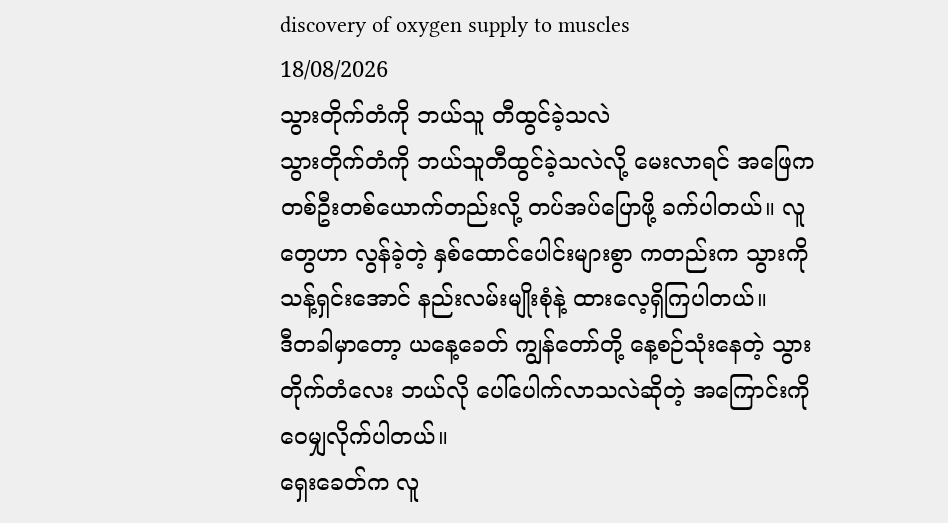discovery of oxygen supply to muscles
18/08/2026
သွားတိုက်တံကို ဘယ်သူ တီထွင်ခဲ့သလဲ
သွားတိုက်တံကို ဘယ်သူတီထွင်ခဲ့သလဲလို့ မေးလာရင် အဖြေက တစ်ဦးတစ်ယောက်တည်းလို့ တပ်အပ်ပြောဖို့ ခက်ပါတယ်။ လူတွေဟာ လွန်ခဲ့တဲ့ နှစ်ထောင်ပေါင်းများစွာ ကတည်းက သွားကို သန့်ရှင်းအောင် နည်းလမ်းမျိုးစုံနဲ့ ထားလေ့ရှိကြပါတယ်။
ဒီတခါမှာတော့ ယနေ့ခေတ် ကျွန်တော်တို့ နေ့စဉ်သုံးနေတဲ့ သွားတိုက်တံလေး ဘယ်လို ပေါ်ပေါက်လာသလဲဆိုတဲ့ အကြောင်းကို ဝေမျှလိုက်ပါတယ်။
ရှေးခေတ်က လူ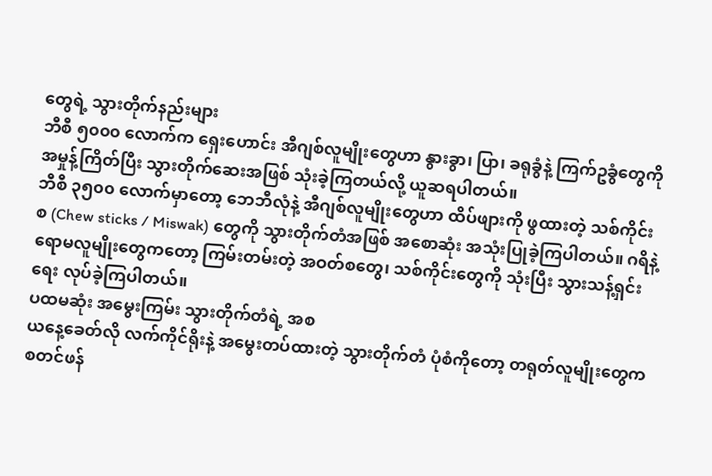တွေရဲ့ သွားတိုက်နည်းများ
ဘီစီ ၅၀၀၀ လောက်က ရှေးဟောင်း အီဂျစ်လူမျိုးတွေဟာ နွားခွာ၊ ပြာ၊ ခရုခွံနဲ့ ကြက်ဥခွံတွေကို အမှုန့်ကြိတ်ပြီး သွားတိုက်ဆေးအဖြစ် သုံးခဲ့ကြတယ်လို့ ယူဆရပါတယ်။
ဘီစီ ၃၅၀၀ လောက်မှာတော့ ဘေဘီလုံနဲ့ အီဂျစ်လူမျိုးတွေဟာ ထိပ်ဖျားကို ဖွထားတဲ့ သစ်ကိုင်းစ (Chew sticks / Miswak) တွေကို သွားတိုက်တံအဖြစ် အစောဆုံး အသုံးပြုခဲ့ကြပါတယ်။ ဂရိနဲ့ ရောမလူမျိုးတွေကတော့ ကြမ်းတမ်းတဲ့ အဝတ်စတွေ၊ သစ်ကိုင်းတွေကို သုံးပြီး သွားသန့်ရှင်းရေး လုပ်ခဲ့ကြပါတယ်။
ပထမဆုံး အမွေးကြမ်း သွားတိုက်တံရဲ့ အစ
ယနေ့ခေတ်လို လက်ကိုင်ရိုးနဲ့ အမွေးတပ်ထားတဲ့ သွားတိုက်တံ ပုံစံကိုတော့ တရုတ်လူမျိုးတွေက စတင်ဖန်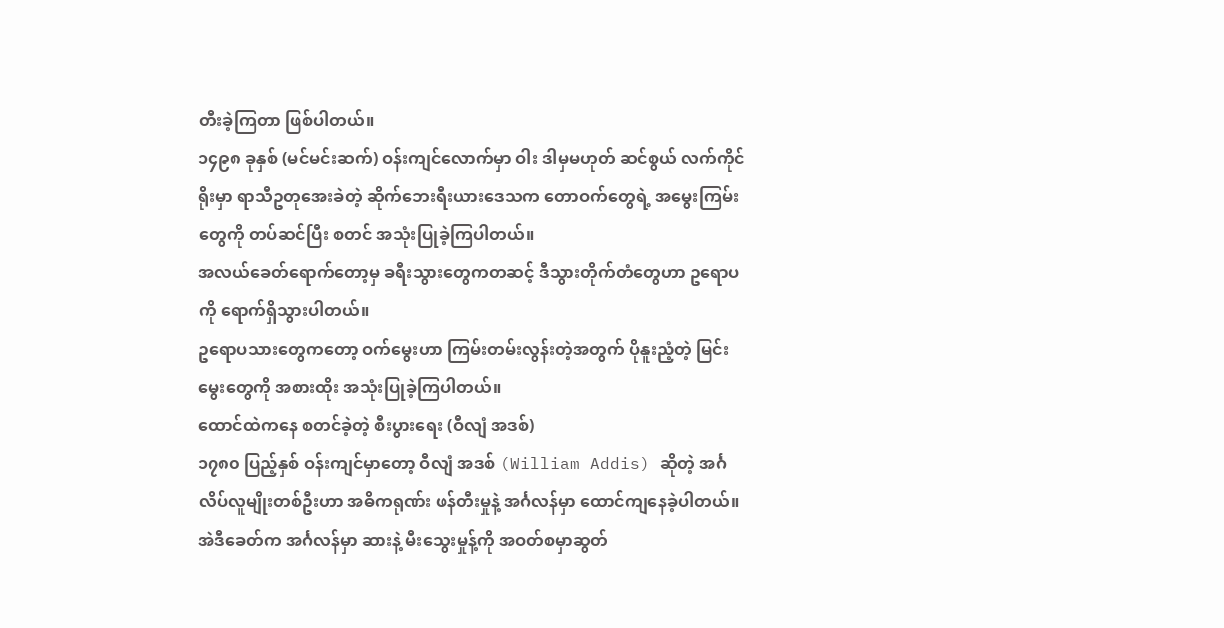တီးခဲ့ကြတာ ဖြစ်ပါတယ်။
၁၄၉၈ ခုနှစ် (မင်မင်းဆက်) ဝန်းကျင်လောက်မှာ ဝါး ဒါမှမဟုတ် ဆင်စွယ် လက်ကိုင်ရိုးမှာ ရာသီဥတုအေးခဲတဲ့ ဆိုက်ဘေးရီးယားဒေသက တောဝက်တွေရဲ့ အမွေးကြမ်းတွေကို တပ်ဆင်ပြီး စတင် အသုံးပြုခဲ့ကြပါတယ်။
အလယ်ခေတ်ရောက်တော့မှ ခရီးသွားတွေကတဆင့် ဒီသွားတိုက်တံတွေဟာ ဥရောပကို ရောက်ရှိသွားပါတယ်။
ဥရောပသားတွေကတော့ ဝက်မွေးဟာ ကြမ်းတမ်းလွန်းတဲ့အတွက် ပိုနူးညံ့တဲ့ မြင်းမွေးတွေကို အစားထိုး အသုံးပြုခဲ့ကြပါတယ်။
ထောင်ထဲကနေ စတင်ခဲ့တဲ့ စီးပွားရေး (ဝီလျံ အဒစ်)
၁၇၈၀ ပြည့်နှစ် ဝန်းကျင်မှာတော့ ဝီလျံ အဒစ် (William Addis) ဆိုတဲ့ အင်္ဂလိပ်လူမျိုးတစ်ဦးဟာ အဓိကရုဏ်း ဖန်တီးမှုနဲ့ အင်္ဂလန်မှာ ထောင်ကျနေခဲ့ပါတယ်။
အဲဒီခေတ်က အင်္ဂလန်မှာ ဆားနဲ့ မီးသွေးမှုန့်ကို အဝတ်စမှာဆွတ်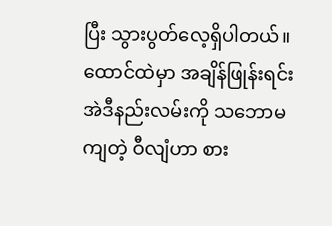ပြီး သွားပွတ်လေ့ရှိပါတယ်။ ထောင်ထဲမှာ အချိန်ဖြုန်းရင်း အဲဒီနည်းလမ်းကို သဘောမကျတဲ့ ဝီလျံဟာ စား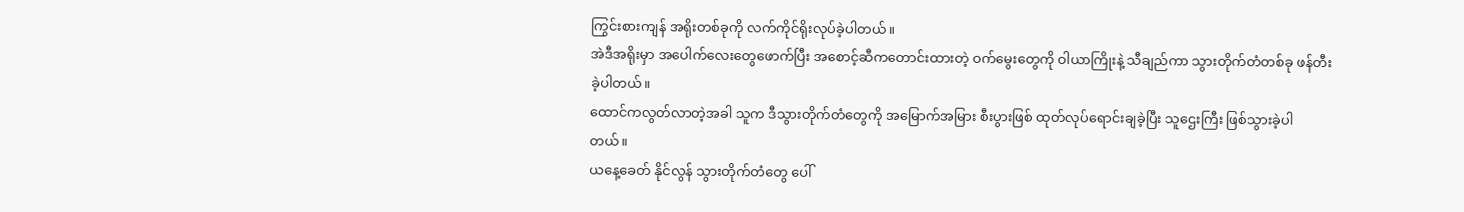ကြွင်းစားကျန် အရိုးတစ်ခုကို လက်ကိုင်ရိုးလုပ်ခဲ့ပါတယ်။
အဲဒီအရိုးမှာ အပေါက်လေးတွေဖောက်ပြီး အစောင့်ဆီကတောင်းထားတဲ့ ဝက်မွေးတွေကို ဝါယာကြိုးနဲ့ သီချည်ကာ သွားတိုက်တံတစ်ခု ဖန်တီးခဲ့ပါတယ်။
ထောင်ကလွတ်လာတဲ့အခါ သူက ဒီသွားတိုက်တံတွေကို အမြောက်အမြား စီးပွားဖြစ် ထုတ်လုပ်ရောင်းချခဲ့ပြီး သူဌေးကြီး ဖြစ်သွားခဲ့ပါတယ်။
ယနေ့ခေတ် နိုင်လွန် သွားတိုက်တံတွေ ပေါ်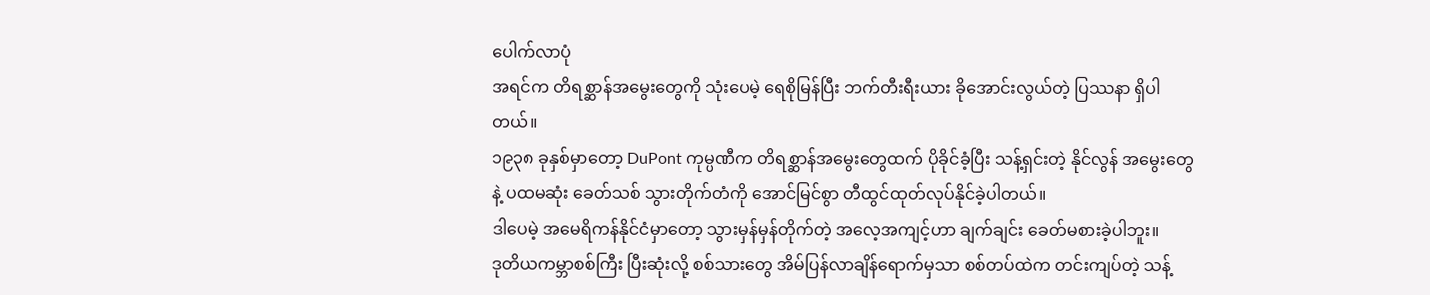ပေါက်လာပုံ
အရင်က တိရစ္ဆာန်အမွေးတွေကို သုံးပေမဲ့ ရေစိုမြန်ပြီး ဘက်တီးရီးယား ခိုအောင်းလွယ်တဲ့ ပြဿနာ ရှိပါတယ်။
၁၉၃၈ ခုနှစ်မှာတော့ DuPont ကုမ္ပဏီက တိရစ္ဆာန်အမွေးတွေထက် ပိုခိုင်ခံ့ပြီး သန့်ရှင်းတဲ့ နိုင်လွန် အမွေးတွေနဲ့ ပထမဆုံး ခေတ်သစ် သွားတိုက်တံကို အောင်မြင်စွာ တီထွင်ထုတ်လုပ်နိုင်ခဲ့ပါတယ်။
ဒါပေမဲ့ အမေရိကန်နိုင်ငံမှာတော့ သွားမှန်မှန်တိုက်တဲ့ အလေ့အကျင့်ဟာ ချက်ချင်း ခေတ်မစားခဲ့ပါဘူး။
ဒုတိယကမ္ဘာစစ်ကြီး ပြီးဆုံးလို့ စစ်သားတွေ အိမ်ပြန်လာချိန်ရောက်မှသာ စစ်တပ်ထဲက တင်းကျပ်တဲ့ သန့်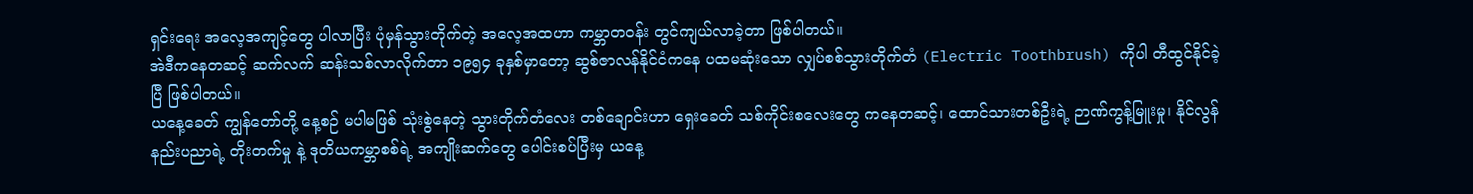ရှင်းရေး အလေ့အကျင့်တွေ ပါလာပြီး ပုံမှန်သွားတိုက်တဲ့ အလေ့အထဟာ ကမ္ဘာတဝန်း တွင်ကျယ်လာခဲ့တာ ဖြစ်ပါတယ်။
အဲဒီကနေတဆင့် ဆက်လက် ဆန်းသစ်လာလိုက်တာ ၁၉၅၄ ခုနှစ်မှာတော့ ဆွစ်ဇာလန်နိုင်ငံကနေ ပထမဆုံးသော လျှပ်စစ်သွားတိုက်တံ (Electric Toothbrush) ကိုပါ တီထွင်နိုင်ခဲ့ပြီ ဖြစ်ပါတယ်။
ယနေ့ခေတ် ကျွန်တော်တို့ နေ့စဉ် မပါမဖြစ် သုံးစွဲနေတဲ့ သွားတိုက်တံလေး တစ်ချောင်းဟာ ရှေးခေတ် သစ်ကိုင်းစလေးတွေ ကနေတဆင့်၊ ထောင်သားတစ်ဦးရဲ့ ဉာဏ်ကွန့်မြူးမှု၊ နိုင်လွန်နည်းပညာရဲ့ တိုးတက်မှု နဲ့ ဒုတိယကမ္ဘာစစ်ရဲ့ အကျိုးဆက်တွေ ပေါင်းစပ်ပြီးမှ ယနေ့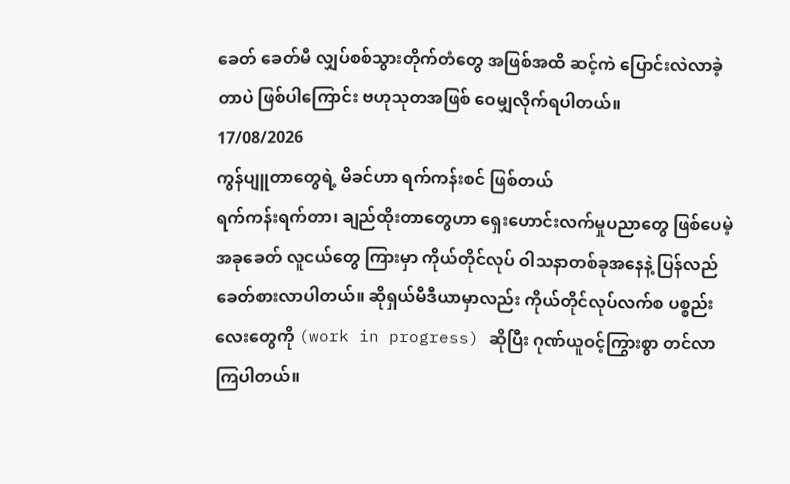ခေတ် ခေတ်မီ လျှပ်စစ်သွားတိုက်တံတွေ အဖြစ်အထိ ဆင့်ကဲ ပြောင်းလဲလာခဲ့တာပဲ ဖြစ်ပါကြောင်း ဗဟုသုတအဖြစ် ဝေမျှလိုက်ရပါတယ်။
17/08/2026
ကွန်ပျူတာတွေရဲ့ မိခင်ဟာ ရက်ကန်းစင် ဖြစ်တယ်
ရက်ကန်းရက်တာ၊ ချည်ထိုးတာတွေဟာ ရှေးဟောင်းလက်မှုပညာတွေ ဖြစ်ပေမဲ့ အခုခေတ် လူငယ်တွေ ကြားမှာ ကိုယ်တိုင်လုပ် ဝါသနာတစ်ခုအနေနဲ့ ပြန်လည် ခေတ်စားလာပါတယ်။ ဆိုရှယ်မီဒီယာမှာလည်း ကိုယ်တိုင်လုပ်လက်စ ပစ္စည်းလေးတွေကို (work in progress) ဆိုပြီး ဂုဏ်ယူဝင့်ကြွားစွာ တင်လာကြပါတယ်။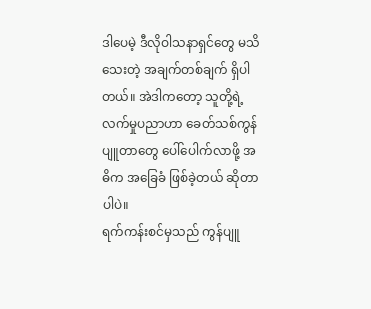ဒါပေမဲ့ ဒီလိုဝါသနာရှင်တွေ မသိသေးတဲ့ အချက်တစ်ချက် ရှိပါတယ်။ အဲဒါကတော့ သူတို့ရဲ့ လက်မှုပညာဟာ ခေတ်သစ်ကွန်ပျူတာတွေ ပေါ်ပေါက်လာဖို့ အဓိက အခြေခံ ဖြစ်ခဲ့တယ် ဆိုတာပါပဲ။
ရက်ကန်းစင်မှသည် ကွန်ပျူ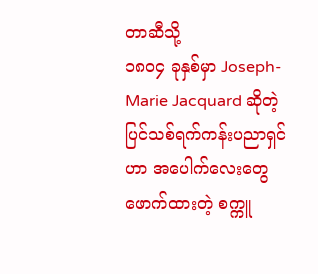တာဆီသို့
၁၈၀၄ ခုနှစ်မှာ Joseph-Marie Jacquard ဆိုတဲ့ ပြင်သစ်ရက်ကန်းပညာရှင်ဟာ အပေါက်လေးတွေဖောက်ထားတဲ့ စက္ကူ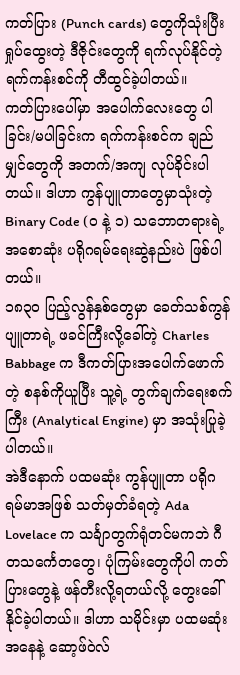ကတ်ပြား (Punch cards) တွေကိုသုံးပြီး ရှုပ်ထွေးတဲ့ ဒီဇိုင်းတွေကို ရက်လုပ်နိုင်တဲ့ ရက်ကန်းစင်ကို တီထွင်ခဲ့ပါတယ်။
ကတ်ပြားပေါ်မှာ အပေါက်လေးတွေ ပါခြင်း/မပါခြင်းက ရက်ကန်းစင်က ချည်မျှင်တွေကို အတက်/အကျ လုပ်ခိုင်းပါတယ်။ ဒါဟာ ကွန်ပျူတာတွေမှာသုံးတဲ့ Binary Code (၀ နဲ့ ၁) သဘောတရားရဲ့ အစောဆုံး ပရိုဂရမ်ရေးဆွဲနည်းပဲ ဖြစ်ပါတယ်။
၁၈၃၀ ပြည့်လွန်နှစ်တွေမှာ ခေတ်သစ်ကွန်ပျူတာရဲ့ ဖခင်ကြီးလို့ခေါ်တဲ့ Charles Babbage က ဒီကတ်ပြားအပေါက်ဖောက်တဲ့ စနစ်ကိုယူပြီး သူ့ရဲ့ တွက်ချက်ရေးစက်ကြီး (Analytical Engine) မှာ အသုံးပြုခဲ့ပါတယ်။
အဲဒီနောက် ပထမဆုံး ကွန်ပျူတာ ပရိုဂရမ်မာအဖြစ် သတ်မှတ်ခံရတဲ့ Ada Lovelace က သင်္ချာတွက်ရုံတင်မကဘဲ ဂီတသင်္ကေတတွေ၊ ပုံကြမ်းတွေကိုပါ ကတ်ပြားတွေနဲ့ ဖန်တီးလို့ရတယ်လို့ တွေးခေါ်နိုင်ခဲ့ပါတယ်။ ဒါဟာ သမိုင်းမှာ ပထမဆုံးအနေနဲ့ ဆော့ဖ်ဝဲလ်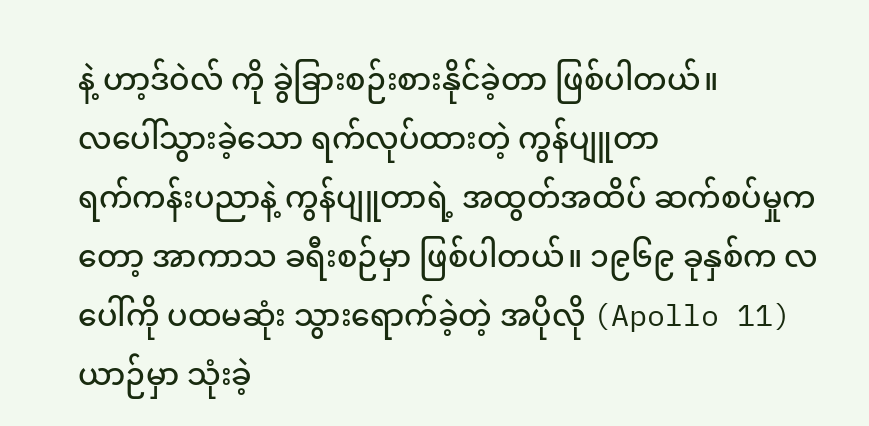နဲ့ ဟာ့ဒ်ဝဲလ် ကို ခွဲခြားစဉ်းစားနိုင်ခဲ့တာ ဖြစ်ပါတယ်။
လပေါ်သွားခဲ့သော ရက်လုပ်ထားတဲ့ ကွန်ပျူတာ
ရက်ကန်းပညာနဲ့ ကွန်ပျူတာရဲ့ အထွတ်အထိပ် ဆက်စပ်မှုကတော့ အာကာသ ခရီးစဉ်မှာ ဖြစ်ပါတယ်။ ၁၉၆၉ ခုနှစ်က လပေါ်ကို ပထမဆုံး သွားရောက်ခဲ့တဲ့ အပိုလို (Apollo 11) ယာဉ်မှာ သုံးခဲ့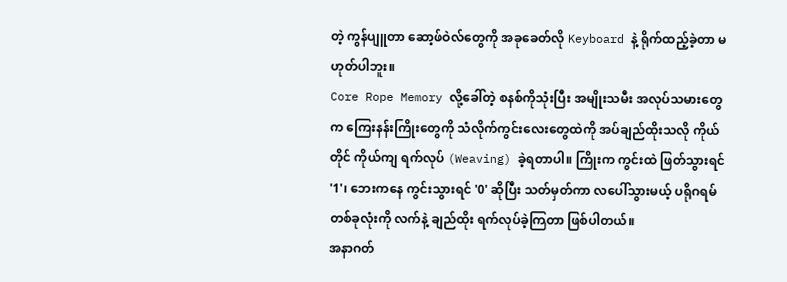တဲ့ ကွန်ပျူတာ ဆော့ဖ်ဝဲလ်တွေကို အခုခေတ်လို Keyboard နဲ့ ရိုက်ထည့်ခဲ့တာ မဟုတ်ပါဘူး။
Core Rope Memory လို့ခေါ်တဲ့ စနစ်ကိုသုံးပြီး အမျိုးသမီး အလုပ်သမားတွေက ကြေးနန်းကြိုးတွေကို သံလိုက်ကွင်းလေးတွေထဲကို အပ်ချည်ထိုးသလို ကိုယ်တိုင် ကိုယ်ကျ ရက်လုပ် (Weaving) ခဲ့ရတာပါ။ ကြိုးက ကွင်းထဲ ဖြတ်သွားရင် '1'၊ ဘေးကနေ ကွင်းသွားရင် '0' ဆိုပြီး သတ်မှတ်ကာ လပေါ်သွားမယ့် ပရိုဂရမ်တစ်ခုလုံးကို လက်နဲ့ ချည်ထိုး ရက်လုပ်ခဲ့ကြတာ ဖြစ်ပါတယ်။
အနာဂတ်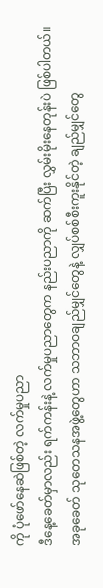ကို ပုံဖော်နေဆဲဖြစ်တဲ့ လက်မှုပညာ
ဒီနေ့ခေတ်မှာလည်း ရက်ကန်းနဲ့ လက်မှုပညာတွေက နည်းပညာကို ဆက်ပြီး လွှမ်းမိုးနေတုန်းပဲ ဖြစ်ပါတယ်။
အခုခေတ် သုတေသနအဖွဲ့တွေဟာ သဘာဝချည်မျှင်တွေနဲ့ လျှပ်စစ်စီးကူးနိုင်တဲ့ ချည်မျှင်တွေ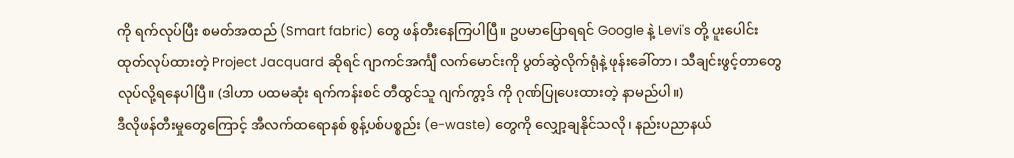ကို ရက်လုပ်ပြီး စမတ်အထည် (Smart fabric) တွေ ဖန်တီးနေကြပါပြီ။ ဥပမာပြောရရင် Google နဲ့ Levi's တို့ ပူးပေါင်းထုတ်လုပ်ထားတဲ့ Project Jacquard ဆိုရင် ဂျာကင်အင်္ကျီ လက်မောင်းကို ပွတ်ဆွဲလိုက်ရုံနဲ့ ဖုန်းခေါ်တာ၊ သီချင်းဖွင့်တာတွေ လုပ်လို့ရနေပါပြီ။ (ဒါဟာ ပထမဆုံး ရက်ကန်းစင် တီထွင်သူ ဂျက်ကွာ့ဒ် ကို ဂုဏ်ပြုပေးထားတဲ့ နာမည်ပါ။)
ဒီလိုဖန်တီးမှုတွေကြောင့် အီလက်ထရောနစ် စွန့်ပစ်ပစ္စည်း (e-waste) တွေကို လျှော့ချနိုင်သလို၊ နည်းပညာနယ်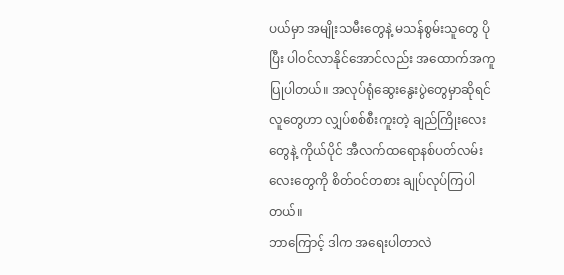ပယ်မှာ အမျိုးသမီးတွေနဲ့ မသန်စွမ်းသူတွေ ပိုပြီး ပါဝင်လာနိုင်အောင်လည်း အထောက်အကူ ပြုပါတယ်။ အလုပ်ရုံဆွေးနွေးပွဲတွေမှာဆိုရင် လူတွေဟာ လျှပ်စစ်စီးကူးတဲ့ ချည်ကြိုးလေးတွေနဲ့ ကိုယ်ပိုင် အီလက်ထရောနစ်ပတ်လမ်းလေးတွေကို စိတ်ဝင်တစား ချုပ်လုပ်ကြပါတယ်။
ဘာကြောင့် ဒါက အရေးပါတာလဲ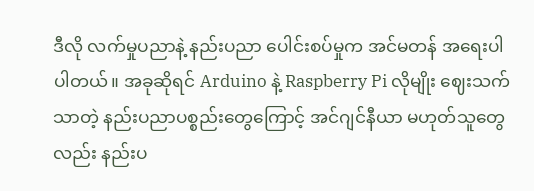ဒီလို လက်မှုပညာနဲ့ နည်းပညာ ပေါင်းစပ်မှုက အင်မတန် အရေးပါပါတယ်။ အခုဆိုရင် Arduino နဲ့ Raspberry Pi လိုမျိုး ဈေးသက်သာတဲ့ နည်းပညာပစ္စည်းတွေကြောင့် အင်ဂျင်နီယာ မဟုတ်သူတွေလည်း နည်းပ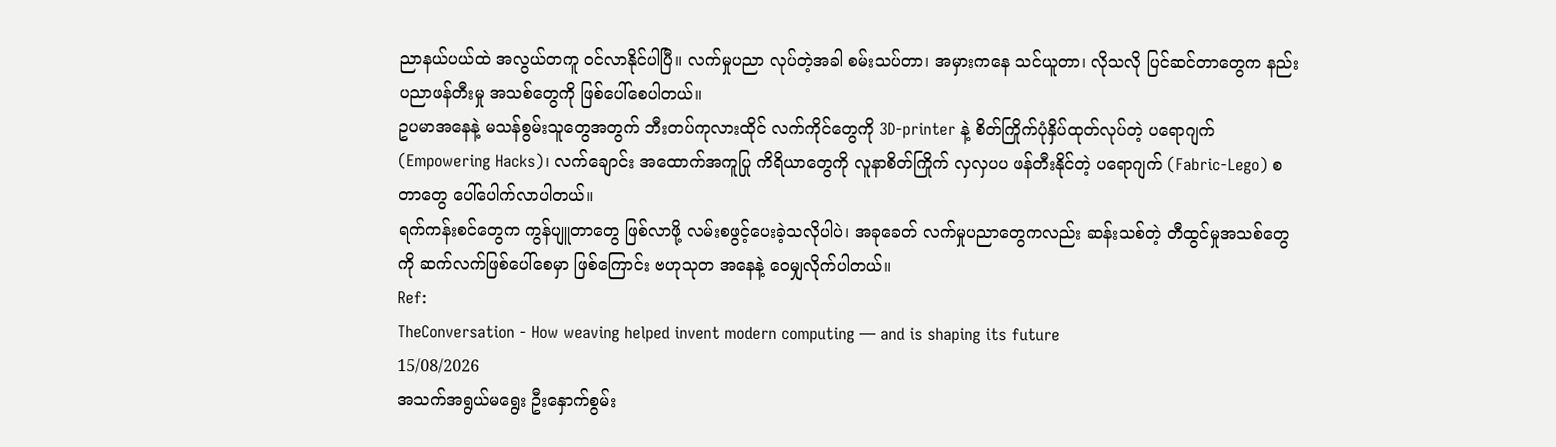ညာနယ်ပယ်ထဲ အလွယ်တကူ ဝင်လာနိုင်ပါပြီ။ လက်မှုပညာ လုပ်တဲ့အခါ စမ်းသပ်တာ၊ အမှားကနေ သင်ယူတာ၊ လိုသလို ပြင်ဆင်တာတွေက နည်းပညာဖန်တီးမှု အသစ်တွေကို ဖြစ်ပေါ်စေပါတယ်။
ဥပမာအနေနဲ့ မသန်စွမ်းသူတွေအတွက် ဘီးတပ်ကုလားထိုင် လက်ကိုင်တွေကို 3D-printer နဲ့ စိတ်ကြိုက်ပုံနှိပ်ထုတ်လုပ်တဲ့ ပရောဂျက် (Empowering Hacks)၊ လက်ချောင်း အထောက်အကူပြု ကိရိယာတွေကို လူနာစိတ်ကြိုက် လှလှပပ ဖန်တီးနိုင်တဲ့ ပရောဂျက် (Fabric-Lego) စတာတွေ ပေါ်ပေါက်လာပါတယ်။
ရက်ကန်းစင်တွေက ကွန်ပျူတာတွေ ဖြစ်လာဖို့ လမ်းစဖွင့်ပေးခဲ့သလိုပါပဲ၊ အခုခေတ် လက်မှုပညာတွေကလည်း ဆန်းသစ်တဲ့ တီထွင်မှုအသစ်တွေကို ဆက်လက်ဖြစ်ပေါ်စေမှာ ဖြစ်ကြောင်း ဗဟုသုတ အနေနဲ့ ဝေမျှလိုက်ပါတယ်။
Ref:
TheConversation - How weaving helped invent modern computing — and is shaping its future
15/08/2026
အသက်အရွယ်မရွေး ဦးနှောက်စွမ်း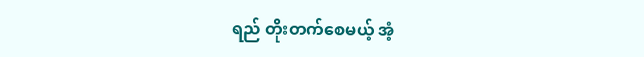ရည် တိုးတက်စေမယ့် အံ့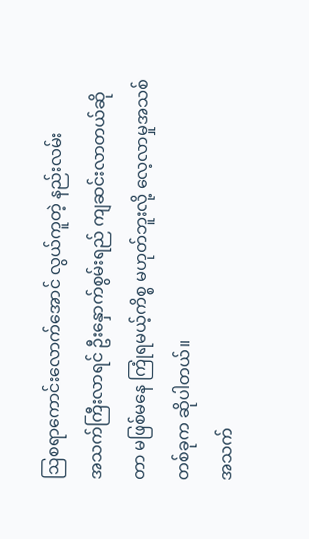ဩစရာကောင်းလောက်အောင် လွယ်ကူတဲ့ နည်းလမ်း
အသက်ကြီးလာရင် ဦးနှောက်စွမ်းရည် ကျဆင်းလာတယ်ဆိုတာ မဖြစ်မနေ ကြုံရမယ့်ကိစ္စ မဟုတ်ဘူးလို့ လေ့လာမှုအသစ်တစ်ခုက ဆိုပါတယ်။
အသက်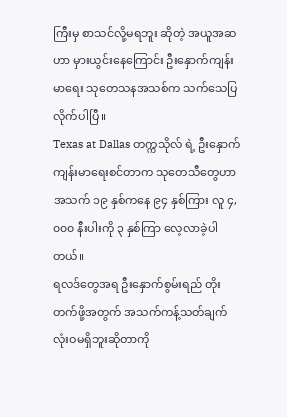ကြီးမှ စာသင်လို့မရဘူး ဆိုတဲ့ အယူအဆဟာ မှားယွင်းနေကြောင်း ဦးနှောက်ကျန်းမာရေး သုတေသနအသစ်က သက်သေပြလိုက်ပါပြီ။
Texas at Dallas တက္ကသိုလ် ရဲ့ ဦးနှောက်ကျန်းမာရေးစင်တာက သုတေသီတွေဟာ အသက် ၁၉ နှစ်ကနေ ၉၄ နှစ်ကြား လူ ၄,၀၀၀ နီးပါးကို ၃ နှစ်ကြာ လေ့လာခဲ့ပါတယ်။
ရလဒ်တွေအရ ဦးနှောက်စွမ်းရည် တိုးတက်ဖို့အတွက် အသက်ကန့်သတ်ချက် လုံးဝမရှိဘူးဆိုတာကို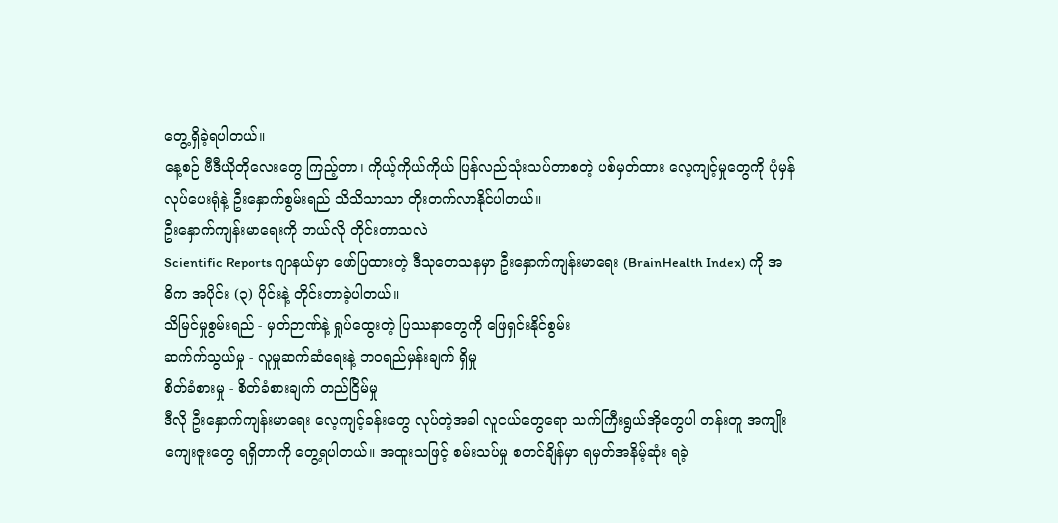တွေ့ရှိခဲ့ရပါတယ်။
နေ့စဉ် ဗီဒီယိုတိုလေးတွေ ကြည့်တာ၊ ကိုယ့်ကိုယ်ကိုယ် ပြန်လည်သုံးသပ်တာစတဲ့ ပစ်မှတ်ထား လေ့ကျင့်မှုတွေကို ပုံမှန်လုပ်ပေးရုံနဲ့ ဦးနှောက်စွမ်းရည် သိသိသာသာ တိုးတက်လာနိုင်ပါတယ်။
ဦးနှောက်ကျန်းမာရေးကို ဘယ်လို တိုင်းတာသလဲ
Scientific Reports ဂျာနယ်မှာ ဖော်ပြထားတဲ့ ဒီသုတေသနမှာ ဦးနှောက်ကျန်းမာရေး (BrainHealth Index) ကို အဓိက အပိုင်း (၃) ပိုင်းနဲ့ တိုင်းတာခဲ့ပါတယ်။
သိမြင်မှုစွမ်းရည် - မှတ်ဉာဏ်နဲ့ ရှုပ်ထွေးတဲ့ ပြဿနာတွေကို ဖြေရှင်းနိုင်စွမ်း
ဆက်က်သွယ်မှု - လူမှုဆက်ဆံရေးနဲ့ ဘဝရည်မှန်းချက် ရှိမှု
စိတ်ခံစားမှု - စိတ်ခံစားချက် တည်ငြိမ်မှု
ဒီလို ဦးနှောက်ကျန်းမာရေး လေ့ကျင့်ခန်းတွေ လုပ်တဲ့အခါ လူငယ်တွေရော သက်ကြီးရွယ်အိုတွေပါ တန်းတူ အကျိုးကျေးဇူးတွေ ရရှိတာကို တွေ့ရပါတယ်။ အထူးသဖြင့် စမ်းသပ်မှု စတင်ချိန်မှာ ရမှတ်အနိမ့်ဆုံး ရခဲ့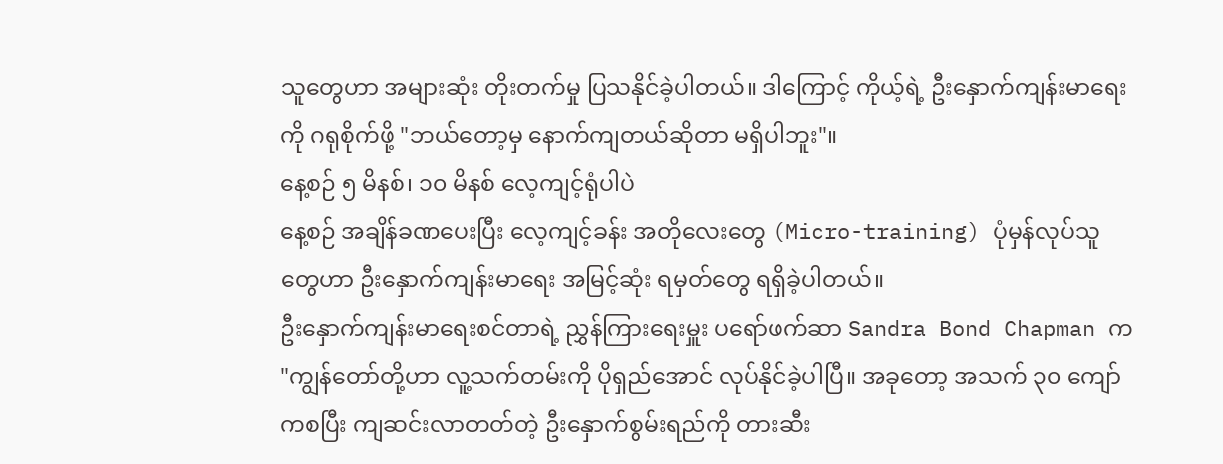သူတွေဟာ အများဆုံး တိုးတက်မှု ပြသနိုင်ခဲ့ပါတယ်။ ဒါကြောင့် ကိုယ့်ရဲ့ ဦးနှောက်ကျန်းမာရေးကို ဂရုစိုက်ဖို့ "ဘယ်တော့မှ နောက်ကျတယ်ဆိုတာ မရှိပါဘူး"။
နေ့စဉ် ၅ မိနစ်၊ ၁၀ မိနစ် လေ့ကျင့်ရုံပါပဲ
နေ့စဉ် အချိန်ခဏပေးပြီး လေ့ကျင့်ခန်း အတိုလေးတွေ (Micro-training) ပုံမှန်လုပ်သူတွေဟာ ဦးနှောက်ကျန်းမာရေး အမြင့်ဆုံး ရမှတ်တွေ ရရှိခဲ့ပါတယ်။
ဦးနှောက်ကျန်းမာရေးစင်တာရဲ့ ညွှန်ကြားရေးမှူး ပရော်ဖက်ဆာ Sandra Bond Chapman က "ကျွန်တော်တို့ဟာ လူ့သက်တမ်းကို ပိုရှည်အောင် လုပ်နိုင်ခဲ့ပါပြီ။ အခုတော့ အသက် ၃၀ ကျော်ကစပြီး ကျဆင်းလာတတ်တဲ့ ဦးနှောက်စွမ်းရည်ကို တားဆီး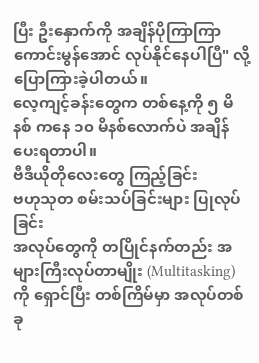ပြီး ဦးနှောက်ကို အချိန်ပိုကြာကြာ ကောင်းမွန်အောင် လုပ်နိုင်နေပါပြီ" လို့ ပြောကြားခဲ့ပါတယ်။
လေ့ကျင့်ခန်းတွေက တစ်နေ့ကို ၅ မိနစ် ကနေ ၁၀ မိနစ်လောက်ပဲ အချိန်ပေးရတာပါ။
ဗီဒီယိုတိုလေးတွေ ကြည့်ခြင်း
ဗဟုသုတ စမ်းသပ်ခြင်းများ ပြုလုပ်ခြင်း
အလုပ်တွေကို တပြိုင်နက်တည်း အများကြီးလုပ်တာမျိုး (Multitasking) ကို ရှောင်ပြီး တစ်ကြိမ်မှာ အလုပ်တစ်ခု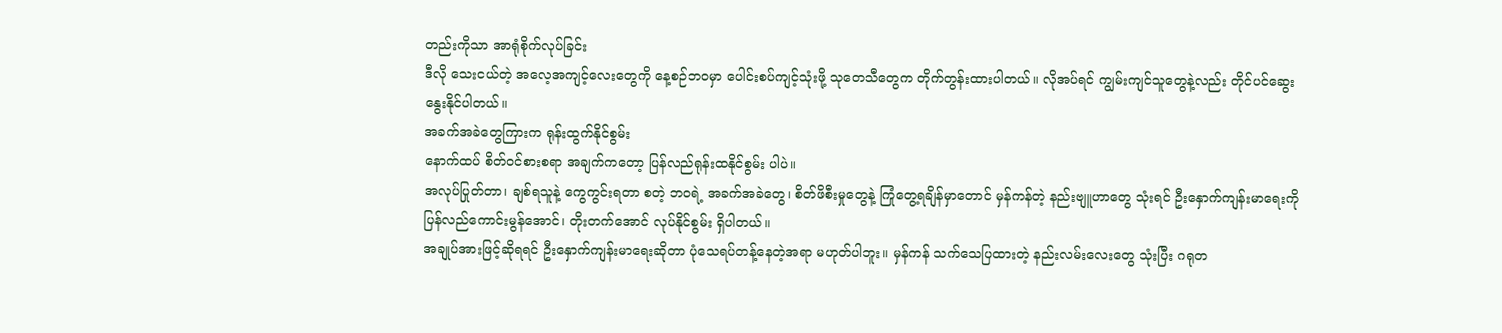တည်းကိုသာ အာရုံစိုက်လုပ်ခြင်း
ဒီလို သေးငယ်တဲ့ အလေ့အကျင့်လေးတွေကို နေ့စဉ်ဘဝမှာ ပေါင်းစပ်ကျင့်သုံးဖို့ သုတေသီတွေက တိုက်တွန်းထားပါတယ်။ လိုအပ်ရင် ကျွမ်းကျင်သူတွေနဲ့လည်း တိုင်ပင်ဆွေးနွေးနိုင်ပါတယ်။
အခက်အခဲတွေကြားက ရုန်းထွက်နိုင်စွမ်း
နောက်ထပ် စိတ်ဝင်စားစရာ အချက်ကတော့ ပြန်လည်ရုန်းထနိုင်စွမ်း ပါပဲ။
အလုပ်ပြုတ်တာ၊ ချစ်ရသူနဲ့ ကွေကွင်းရတာ စတဲ့ ဘဝရဲ့ အခက်အခဲတွေ၊ စိတ်ဖိစီးမှုတွေနဲ့ ကြုံတွေ့ရချိန်မှာတောင် မှန်ကန်တဲ့ နည်းဗျူဟာတွေ သုံးရင် ဦးနှောက်ကျန်းမာရေးကို ပြန်လည်ကောင်းမွန်အောင်၊ တိုးတက်အောင် လုပ်နိုင်စွမ်း ရှိပါတယ်။
အချုပ်အားဖြင့်ဆိုရရင် ဦးနှောက်ကျန်းမာရေးဆိုတာ ပုံသေရပ်တန့်နေတဲ့အရာ မဟုတ်ပါဘူး။ မှန်ကန် သက်သေပြထားတဲ့ နည်းလမ်းလေးတွေ သုံးပြီး ဂရုတ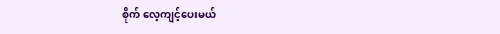စိုက် လေ့ကျင့်ပေးမယ်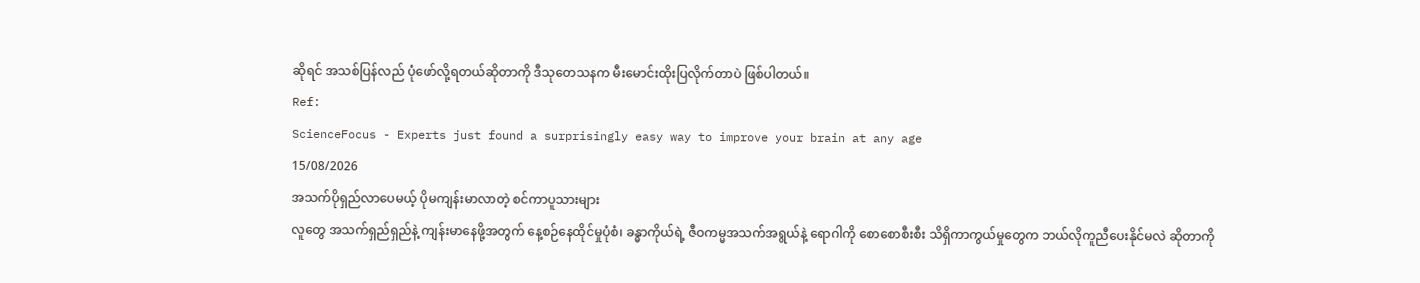ဆိုရင် အသစ်ပြန်လည် ပုံဖော်လို့ရတယ်ဆိုတာကို ဒီသုတေသနက မီးမောင်းထိုးပြလိုက်တာပဲ ဖြစ်ပါတယ်။
Ref:
ScienceFocus - Experts just found a surprisingly easy way to improve your brain at any age
15/08/2026
အသက်ပိုရှည်လာပေမယ့် ပိုမကျန်းမာလာတဲ့ စင်ကာပူသားများ
လူတွေ အသက်ရှည်ရှည်နဲ့ ကျန်းမာနေဖို့အတွက် နေ့စဉ်နေထိုင်မှုပုံစံ၊ ခန္ဓာကိုယ်ရဲ့ ဇီဝကမ္မအသက်အရွယ်နဲ့ ရောဂါကို စောစောစီးစီး သိရှိကာကွယ်မှုတွေက ဘယ်လိုကူညီပေးနိုင်မလဲ ဆိုတာကို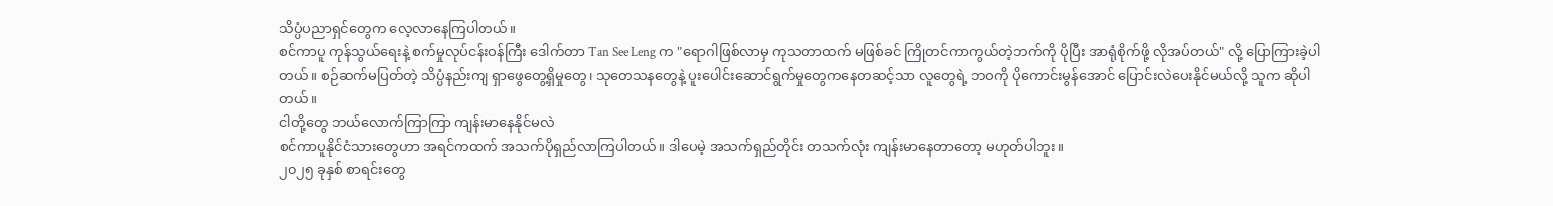သိပ္ပံပညာရှင်တွေက လေ့လာနေကြပါတယ်။
စင်ကာပူ ကုန်သွယ်ရေးနဲ့ စက်မှုလုပ်ငန်းဝန်ကြီး ဒေါက်တာ Tan See Leng က "ရောဂါဖြစ်လာမှ ကုသတာထက် မဖြစ်ခင် ကြိုတင်ကာကွယ်တဲ့ဘက်ကို ပိုပြီး အာရုံစိုက်ဖို့ လိုအပ်တယ်" လို့ ပြောကြားခဲ့ပါတယ်။ စဉ်ဆက်မပြတ်တဲ့ သိပ္ပံနည်းကျ ရှာဖွေတွေ့ရှိမှုတွေ၊ သုတေသနတွေနဲ့ ပူးပေါင်းဆောင်ရွက်မှုတွေကနေတဆင့်သာ လူတွေရဲ့ ဘဝကို ပိုကောင်းမွန်အောင် ပြောင်းလဲပေးနိုင်မယ်လို့ သူက ဆိုပါတယ်။
ငါတို့တွေ ဘယ်လောက်ကြာကြာ ကျန်းမာနေနိုင်မလဲ
စင်ကာပူနိုင်ငံသားတွေဟာ အရင်ကထက် အသက်ပိုရှည်လာကြပါတယ်။ ဒါပေမဲ့ အသက်ရှည်တိုင်း တသက်လုံး ကျန်းမာနေတာတော့ မဟုတ်ပါဘူး။
၂၀၂၅ ခုနှစ် စာရင်းတွေ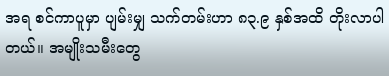အရ စင်ကာပူမှာ ပျမ်းမျှ သက်တမ်းဟာ ၈၃.၉ နှစ်အထိ တိုးလာပါတယ်။ အမျိုးသမီးတွေ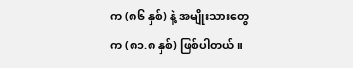က (၈၆ နှစ်) နဲ့ အမျိုးသားတွေက (၈၁.၈ နှစ်) ဖြစ်ပါတယ်။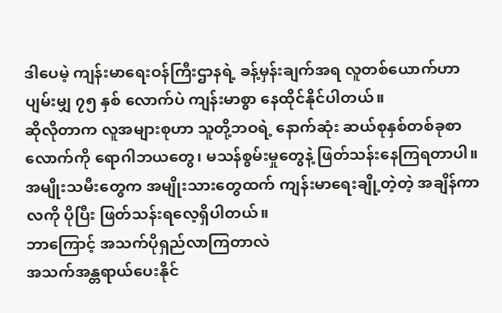ဒါပေမဲ့ ကျန်းမာရေးဝန်ကြီးဌာနရဲ့ ခန့်မှန်းချက်အရ လူတစ်ယောက်ဟာ ပျမ်းမျှ ၇၅ နှစ် လောက်ပဲ ကျန်းမာစွာ နေထိုင်နိုင်ပါတယ်။
ဆိုလိုတာက လူအများစုဟာ သူတို့ဘဝရဲ့ နောက်ဆုံး ဆယ်စုနှစ်တစ်ခုစာ လောက်ကို ရောဂါဘယတွေ၊ မသန်စွမ်းမှုတွေနဲ့ ဖြတ်သန်းနေကြရတာပါ။ အမျိုးသမီးတွေက အမျိုးသားတွေထက် ကျန်းမာရေးချို့တဲ့တဲ့ အချိန်ကာလကို ပိုပြီး ဖြတ်သန်းရလေ့ရှိပါတယ်။
ဘာကြောင့် အသက်ပိုရှည်လာကြတာလဲ
အသက်အန္တရာယ်ပေးနိုင်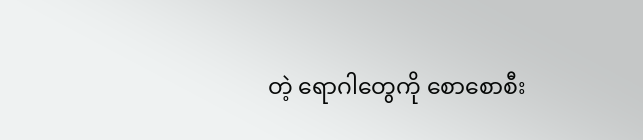တဲ့ ရောဂါတွေကို စောစောစီး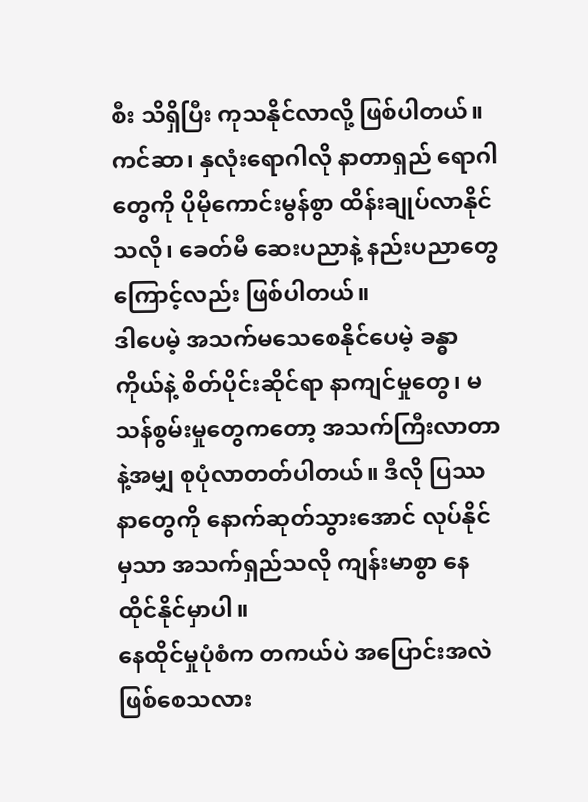စီး သိရှိပြီး ကုသနိုင်လာလို့ ဖြစ်ပါတယ်။ ကင်ဆာ၊ နှလုံးရောဂါလို နာတာရှည် ရောဂါတွေကို ပိုမိုကောင်းမွန်စွာ ထိန်းချုပ်လာနိုင်သလို၊ ခေတ်မီ ဆေးပညာနဲ့ နည်းပညာတွေကြောင့်လည်း ဖြစ်ပါတယ်။
ဒါပေမဲ့ အသက်မသေစေနိုင်ပေမဲ့ ခန္ဓာကိုယ်နဲ့ စိတ်ပိုင်းဆိုင်ရာ နာကျင်မှုတွေ၊ မသန်စွမ်းမှုတွေကတော့ အသက်ကြီးလာတာနဲ့အမျှ စုပုံလာတတ်ပါတယ်။ ဒီလို ပြဿနာတွေကို နောက်ဆုတ်သွားအောင် လုပ်နိုင်မှသာ အသက်ရှည်သလို ကျန်းမာစွာ နေထိုင်နိုင်မှာပါ။
နေထိုင်မှုပုံစံက တကယ်ပဲ အပြောင်းအလဲ ဖြစ်စေသလား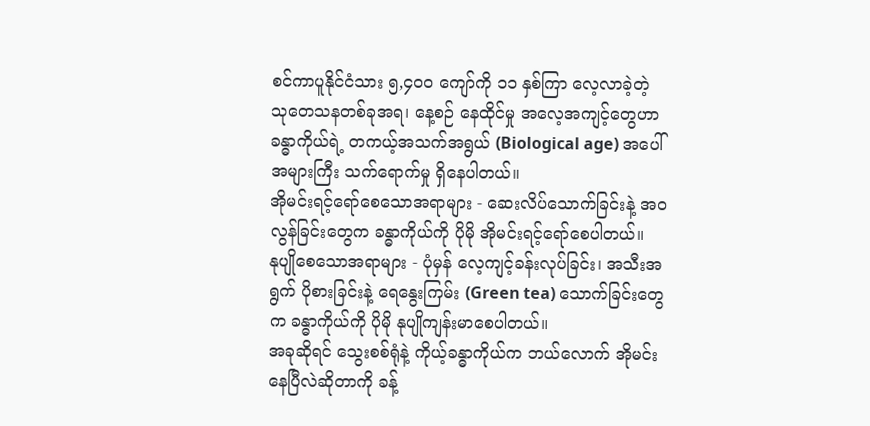စင်ကာပူနိုင်ငံသား ၅,၄၀၀ ကျော်ကို ၁၁ နှစ်ကြာ လေ့လာခဲ့တဲ့ သုတေသနတစ်ခုအရ၊ နေ့စဉ် နေထိုင်မှု အလေ့အကျင့်တွေဟာ ခန္ဓာကိုယ်ရဲ့ တကယ့်အသက်အရွယ် (Biological age) အပေါ် အများကြီး သက်ရောက်မှု ရှိနေပါတယ်။
အိုမင်းရင့်ရော်စေသောအရာများ - ဆေးလိပ်သောက်ခြင်းနဲ့ အဝလွန်ခြင်းတွေက ခန္ဓာကိုယ်ကို ပိုမို အိုမင်းရင့်ရော်စေပါတယ်။
နုပျိုစေသောအရာများ - ပုံမှန် လေ့ကျင့်ခန်းလုပ်ခြင်း၊ အသီးအရွက် ပိုစားခြင်းနဲ့ ရေနွေးကြမ်း (Green tea) သောက်ခြင်းတွေက ခန္ဓာကိုယ်ကို ပိုမို နုပျိုကျန်းမာစေပါတယ်။
အခုဆိုရင် သွေးစစ်ရုံနဲ့ ကိုယ့်ခန္ဓာကိုယ်က ဘယ်လောက် အိုမင်းနေပြီလဲဆိုတာကို ခန့်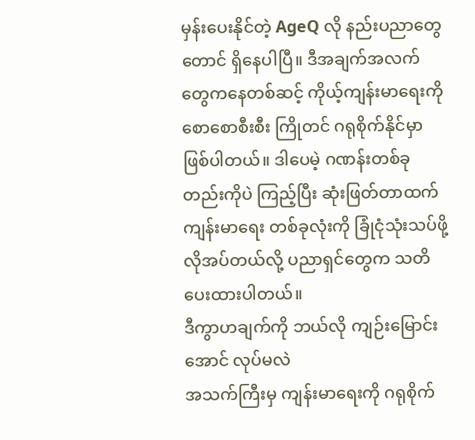မှန်းပေးနိုင်တဲ့ AgeQ လို နည်းပညာတွေတောင် ရှိနေပါပြီ။ ဒီအချက်အလက်တွေကနေတစ်ဆင့် ကိုယ့်ကျန်းမာရေးကို စောစောစီးစီး ကြိုတင် ဂရုစိုက်နိုင်မှာ ဖြစ်ပါတယ်။ ဒါပေမဲ့ ဂဏန်းတစ်ခုတည်းကိုပဲ ကြည့်ပြီး ဆုံးဖြတ်တာထက် ကျန်းမာရေး တစ်ခုလုံးကို ခြုံငုံသုံးသပ်ဖို့ လိုအပ်တယ်လို့ ပညာရှင်တွေက သတိပေးထားပါတယ်။
ဒီကွာဟချက်ကို ဘယ်လို ကျဉ်းမြောင်းအောင် လုပ်မလဲ
အသက်ကြီးမှ ကျန်းမာရေးကို ဂရုစိုက်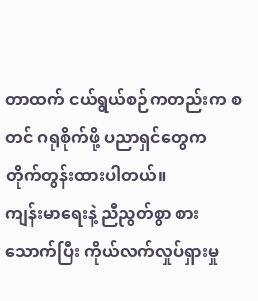တာထက် ငယ်ရွယ်စဉ်ကတည်းက စတင် ဂရုစိုက်ဖို့ ပညာရှင်တွေက တိုက်တွန်းထားပါတယ်။
ကျန်းမာရေးနဲ့ ညီညွတ်စွာ စားသောက်ပြီး ကိုယ်လက်လှုပ်ရှားမှု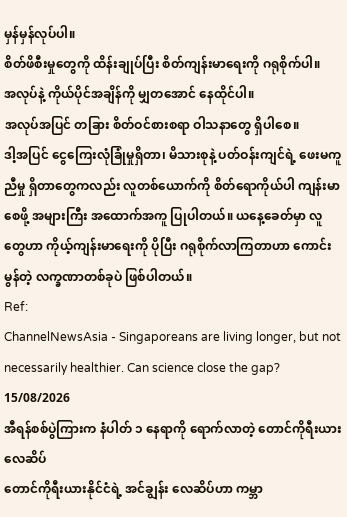မှန်မှန်လုပ်ပါ။
စိတ်ဖိစီးမှုတွေကို ထိန်းချုပ်ပြီး စိတ်ကျန်းမာရေးကို ဂရုစိုက်ပါ။
အလုပ်နဲ့ ကိုယ်ပိုင်အချိန်ကို မျှတအောင် နေထိုင်ပါ။
အလုပ်အပြင် တခြား စိတ်ဝင်စားစရာ ဝါသနာတွေ ရှိပါစေ။
ဒါ့အပြင် ငွေကြေးလုံခြုံမှုရှိတာ၊ မိသားစုနဲ့ ပတ်ဝန်းကျင်ရဲ့ ဖေးမကူညီမှု ရှိတာတွေကလည်း လူတစ်ယောက်ကို စိတ်ရောကိုယ်ပါ ကျန်းမာစေဖို့ အများကြီး အထောက်အကူ ပြုပါတယ်။ ယနေ့ခေတ်မှာ လူတွေဟာ ကိုယ့်ကျန်းမာရေးကို ပိုပြီး ဂရုစိုက်လာကြတာဟာ ကောင်းမွန်တဲ့ လက္ခဏာတစ်ခုပဲ ဖြစ်ပါတယ်။
Ref:
ChannelNewsAsia - Singaporeans are living longer, but not necessarily healthier. Can science close the gap?
15/08/2026
အီရန်စစ်ပွဲကြားက နံပါတ် ၁ နေရာကို ရောက်လာတဲ့ တောင်ကိုရီးယား လေဆိပ်
တောင်ကိုရီးယားနိုင်ငံရဲ့ အင်ချွန်း လေဆိပ်ဟာ ကမ္ဘာ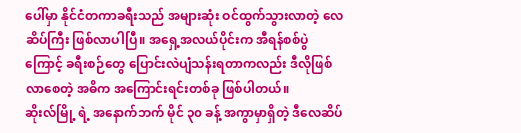ပေါ်မှာ နိုင်ငံတကာခရီးသည် အများဆုံး ဝင်ထွက်သွားလာတဲ့ လေဆိပ်ကြီး ဖြစ်လာပါပြီ။ အရှေ့အလယ်ပိုင်းက အီရန်စစ်ပွဲကြောင့် ခရီးစဉ်တွေ ပြောင်းလဲပျံသန်းရတာကလည်း ဒီလိုဖြစ်လာစေတဲ့ အဓိက အကြောင်းရင်းတစ်ခု ဖြစ်ပါတယ်။
ဆိုးလ်မြို့ ရဲ့ အနောက်ဘက် မိုင် ၃၀ ခန့် အကွာမှာရှိတဲ့ ဒီလေဆိပ်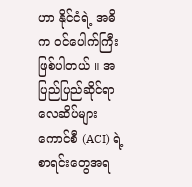ဟာ နိုင်ငံရဲ့ အဓိက ဝင်ပေါက်ကြီး ဖြစ်ပါတယ် ။ အပြည်ပြည်ဆိုင်ရာ လေဆိပ်များကောင်စီ (ACI) ရဲ့ စာရင်းတွေအရ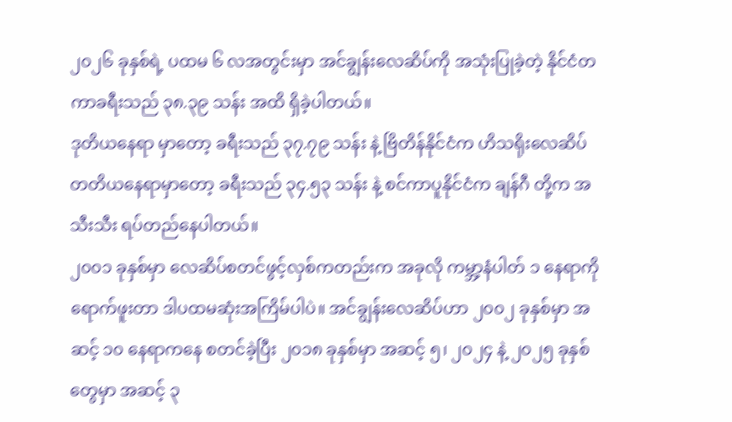၂၀၂၆ ခုနှစ်ရဲ့ ပထမ ၆ လအတွင်းမှာ အင်ချွန်းလေဆိပ်ကို အသုံးပြုခဲ့တဲ့ နိုင်ငံတကာခရီးသည် ၃၈.၃၉ သန်း အထိ ရှိခဲ့ပါတယ်။
ဒုတိယနေရာ မှာတော့ ခရီးသည် ၃၇.၇၉ သန်း နဲ့ ဗြိတိန်နိုင်ငံက ဟိသရိုးလေဆိပ်
တတိယနေရာမှာတော့ ခရီးသည် ၃၄.၅၃ သန်း နဲ့ စင်ကာပူနိုင်ငံက ချန်ဂီ တို့က အသီးသီး ရပ်တည်နေပါတယ်။
၂၀၀၁ ခုနှစ်မှာ လေဆိပ်စတင်ဖွင့်လှစ်ကတည်းက အခုလို ကမ္ဘာ့နံပါတ် ၁ နေရာကို ရောက်ဖူးတာ ဒါပထမဆုံးအကြိမ်ပါပဲ။ အင်ချွန်းလေဆိပ်ဟာ ၂၀၀၂ ခုနှစ်မှာ အဆင့် ၁၀ နေရာကနေ စတင်ခဲ့ပြီး ၂၀၁၈ ခုနှစ်မှာ အဆင့် ၅၊ ၂၀၂၄ နဲ့ ၂၀၂၅ ခုနှစ်တွေမှာ အဆင့် ၃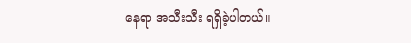နေရာ အသီးသီး ရရှိခဲ့ပါတယ်။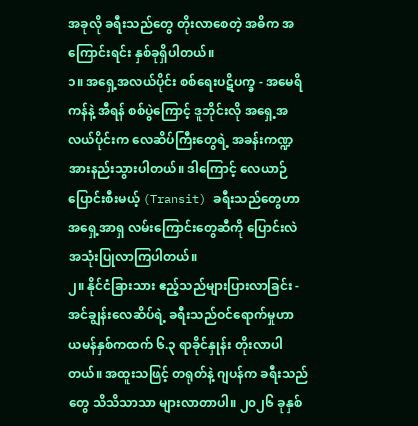အခုလို ခရီးသည်တွေ တိုးလာစေတဲ့ အဓိက အကြောင်းရင်း နှစ်ခုရှိပါတယ်။
၁။ အရှေ့အလယ်ပိုင်း စစ်ရေးပဋိပက္ခ - အမေရိကန်နဲ့ အီရန် စစ်ပွဲကြောင့် ဒူဘိုင်းလို အရှေ့အလယ်ပိုင်းက လေဆိပ်ကြီးတွေရဲ့ အခန်းကဏ္ဍ အားနည်းသွားပါတယ်။ ဒါကြောင့် လေယာဉ်ပြောင်းစီးမယ့် (Transit) ခရီးသည်တွေဟာ အရှေ့အာရှ လမ်းကြောင်းတွေဆီကို ပြောင်းလဲအသုံးပြုလာကြပါတယ်။
၂။ နိုင်ငံခြားသား ဧည့်သည်များပြားလာခြင်း - အင်ချွန်းလေဆိပ်ရဲ့ ခရီးသည်ဝင်ရောက်မှုဟာ ယမန်နှစ်ကထက် ၆.၃ ရာခိုင်နှုန်း တိုးလာပါတယ်။ အထူးသဖြင့် တရုတ်နဲ့ ဂျပန်က ခရီးသည်တွေ သိသိသာသာ များလာတာပါ။ ၂၀၂၆ ခုနှစ်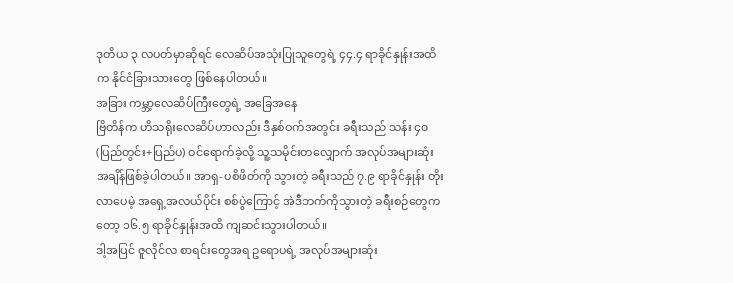ဒုတိယ ၃ လပတ်မှာဆိုရင် လေဆိပ်အသုံးပြုသူတွေရဲ့ ၄၄.၄ ရာခိုင်နှုန်းအထိက နိုင်ငံခြားသားတွေ ဖြစ်နေပါတယ်။
အခြား ကမ္ဘာ့လေဆိပ်ကြီးတွေရဲ့ အခြေအနေ
ဗြိတိန်က ဟိသရိုးလေဆိပ်ဟာလည်း ဒီနှစ်ဝက်အတွင်း ခရီးသည် သန်း ၄၀ (ပြည်တွင်း+ပြည်ပ) ဝင်ရောက်ခဲ့လို့ သူ့သမိုင်းတလျှောက် အလုပ်အများဆုံး အချိန်ဖြစ်ခဲ့ပါတယ်။ အာရှ-ပစိဖိတ်ကို သွားတဲ့ ခရီးသည် ၇.၉ ရာခိုင်နှုန်း တိုးလာပေမဲ့ အရှေ့အလယ်ပိုင်း စစ်ပွဲကြောင့် အဲဒီဘက်ကိုသွားတဲ့ ခရီးစဉ်တွေကတော့ ၁၆.၅ ရာခိုင်နှုန်းအထိ ကျဆင်းသွားပါတယ်။
ဒါ့အပြင် ဇူလိုင်လ စာရင်းတွေအရ ဥရောပရဲ့ အလုပ်အများဆုံး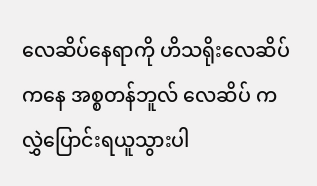လေဆိပ်နေရာကို ဟိသရိုးလေဆိပ်ကနေ အစ္စတန်ဘူလ် လေဆိပ် က လွှဲပြောင်းရယူသွားပါ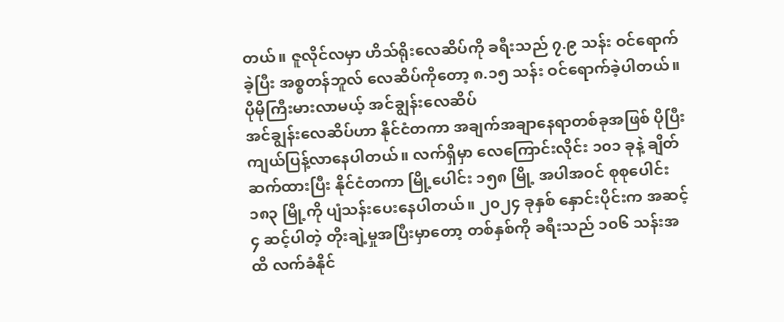တယ်။ ဇူလိုင်လမှာ ဟိသ်ရိုးလေဆိပ်ကို ခရီးသည် ၇.၉ သန်း ဝင်ရောက်ခဲ့ပြီး အစ္စတန်ဘူလ် လေဆိပ်ကိုတော့ ၈.၁၅ သန်း ဝင်ရောက်ခဲ့ပါတယ်။
ပိုမိုကြီးမားလာမယ့် အင်ချွန်းလေဆိပ်
အင်ချွန်းလေဆိပ်ဟာ နိုင်ငံတကာ အချက်အချာနေရာတစ်ခုအဖြစ် ပိုပြီး ကျယ်ပြန့်လာနေပါတယ်။ လက်ရှိမှာ လေကြောင်းလိုင်း ၁၀၁ ခုနဲ့ ချိတ်ဆက်ထားပြီး နိုင်ငံတကာ မြို့ပေါင်း ၁၅၈ မြို့ အပါအဝင် စုစုပေါင်း ၁၈၃ မြို့ကို ပျံသန်းပေးနေပါတယ်။ ၂၀၂၄ ခုနှစ် နှောင်းပိုင်းက အဆင့် ၄ ဆင့်ပါတဲ့ တိုးချဲ့မှုအပြီးမှာတော့ တစ်နှစ်ကို ခရီးသည် ၁၀၆ သန်းအထိ လက်ခံနိုင်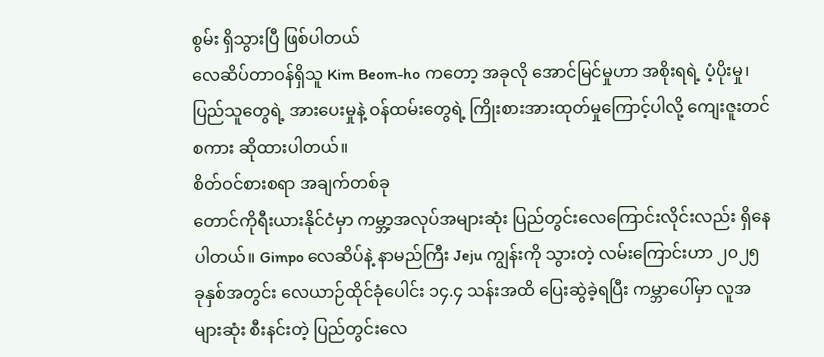စွမ်း ရှိသွားပြီ ဖြစ်ပါတယ်
လေဆိပ်တာဝန်ရှိသူ Kim Beom-ho ကတော့ အခုလို အောင်မြင်မှုဟာ အစိုးရရဲ့ ပံ့ပိုးမှု၊ ပြည်သူတွေရဲ့ အားပေးမှုနဲ့ ဝန်ထမ်းတွေရဲ့ ကြိုးစားအားထုတ်မှုကြောင့်ပါလို့ ကျေးဇူးတင်စကား ဆိုထားပါတယ်။
စိတ်ဝင်စားစရာ အချက်တစ်ခု
တောင်ကိုရီးယားနိုင်ငံမှာ ကမ္ဘာ့အလုပ်အများဆုံး ပြည်တွင်းလေကြောင်းလိုင်းလည်း ရှိနေပါတယ်။ Gimpo လေဆိပ်နဲ့ နာမည်ကြီး Jeju ကျွန်းကို သွားတဲ့ လမ်းကြောင်းဟာ ၂၀၂၅ ခုနှစ်အတွင်း လေယာဉ်ထိုင်ခုံပေါင်း ၁၄.၄ သန်းအထိ ပြေးဆွဲခဲ့ရပြီး ကမ္ဘာပေါ်မှာ လူအများဆုံး စီးနင်းတဲ့ ပြည်တွင်းလေ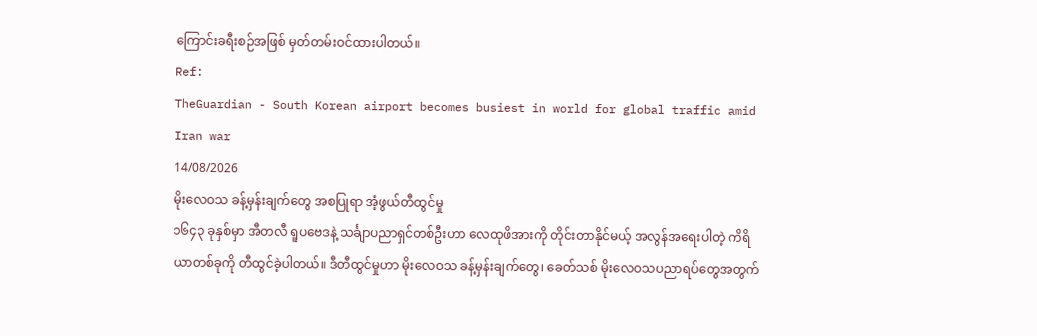ကြောင်းခရီးစဉ်အဖြစ် မှတ်တမ်းဝင်ထားပါတယ်။
Ref:
TheGuardian - South Korean airport becomes busiest in world for global traffic amid Iran war
14/08/2026
မိုးလေဝသ ခန့်မှန်းချက်တွေ အစပြုရာ အံ့ဖွယ်တီထွင်မှု
၁၆၄၃ ခုနှစ်မှာ အီတလီ ရူပဗေဒနဲ့ သင်္ချာပညာရှင်တစ်ဦးဟာ လေထုဖိအားကို တိုင်းတာနိုင်မယ့် အလွန်အရေးပါတဲ့ ကိရိယာတစ်ခုကို တီထွင်ခဲ့ပါတယ်။ ဒီတီထွင်မှုဟာ မိုးလေဝသ ခန့်မှန်းချက်တွေ၊ ခေတ်သစ် မိုးလေဝသပညာရပ်တွေအတွက်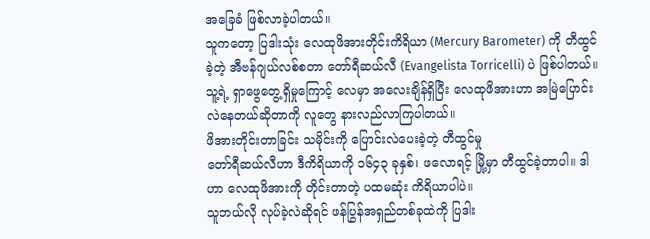အခြေခံ ဖြစ်လာခဲ့ပါတယ်။
သူကတော့ ပြဒါးသုံး လေထုဖိအားတိုင်းကိရိယာ (Mercury Barometer) ကို တီထွင်ခဲ့တဲ့ အီဗန်ဂျယ်လစ်စတာ တော်ရီဆယ်လီ (Evangelista Torricelli) ပဲ ဖြစ်ပါတယ်။ သူ့ရဲ့ ရှာဖွေတွေ့ရှိမှုကြောင့် လေမှာ အလေးချိန်ရှိပြီး လေထုဖိအားဟာ အမြဲပြောင်းလဲနေတယ်ဆိုတာကို လူတွေ နားလည်လာကြပါတယ်။
ဖိအားတိုင်းတာခြင်း သမိုင်းကို ပြောင်းလဲပေးခဲ့တဲ့ တီထွင်မှု
တော်ရီဆယ်လီဟာ ဒီကိရိယာကို ၁၆၄၃ ခုနှစ်၊ ဖလောရင့် မြို့မှာ တီထွင်ခဲ့တာပါ။ ဒါဟာ လေထုဖိအားကို တိုင်းတာတဲ့ ပထမဆုံး ကိရိယာပါပဲ။
သူဘယ်လို လုပ်ခဲ့လဲဆိုရင် ဖန်ပြွန်အရှည်တစ်ခုထဲကို ပြဒါး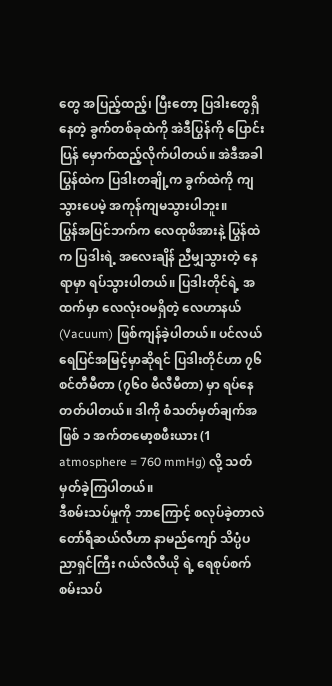တွေ အပြည့်ထည့်၊ ပြီးတော့ ပြဒါးတွေရှိနေတဲ့ ခွက်တစ်ခုထဲကို အဲဒီပြွန်ကို ပြောင်းပြန် မှောက်ထည့်လိုက်ပါတယ်။ အဲဒီအခါ ပြွန်ထဲက ပြဒါးတချို့က ခွက်ထဲကို ကျသွားပေမဲ့ အကုန်ကျမသွားပါဘူး။
ပြွန်အပြင်ဘက်က လေထုဖိအားနဲ့ ပြွန်ထဲက ပြဒါးရဲ့ အလေးချိန် ညီမျှသွားတဲ့ နေရာမှာ ရပ်သွားပါတယ်။ ပြဒါးတိုင်ရဲ့ အထက်မှာ လေလုံးဝမရှိတဲ့ လေဟာနယ် (Vacuum) ဖြစ်ကျန်ခဲ့ပါတယ်။ ပင်လယ်ရေပြင်အမြင့်မှာဆိုရင် ပြဒါးတိုင်ဟာ ၇၆ စင်တီမီတာ (၇၆၀ မီလီမီတာ) မှာ ရပ်နေတတ်ပါတယ်။ ဒါကို စံသတ်မှတ်ချက်အဖြစ် ၁ အက်တမော့စဖီးယား (1 atmosphere = 760 mmHg) လို့ သတ်မှတ်ခဲ့ကြပါတယ်။
ဒီစမ်းသပ်မှုကို ဘာကြောင့် စလုပ်ခဲ့တာလဲ
တော်ရီဆယ်လီဟာ နာမည်ကျော် သိပ္ပံပညာရှင်ကြီး ဂယ်လီလီယို ရဲ့ ရေစုပ်စက် စမ်းသပ်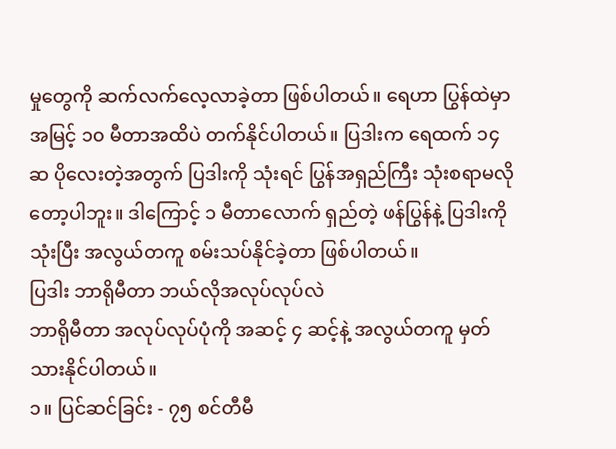မှုတွေကို ဆက်လက်လေ့လာခဲ့တာ ဖြစ်ပါတယ်။ ရေဟာ ပြွန်ထဲမှာ အမြင့် ၁၀ မီတာအထိပဲ တက်နိုင်ပါတယ်။ ပြဒါးက ရေထက် ၁၄ ဆ ပိုလေးတဲ့အတွက် ပြဒါးကို သုံးရင် ပြွန်အရှည်ကြီး သုံးစရာမလိုတော့ပါဘူး။ ဒါကြောင့် ၁ မီတာလောက် ရှည်တဲ့ ဖန်ပြွန်နဲ့ ပြဒါးကို သုံးပြီး အလွယ်တကူ စမ်းသပ်နိုင်ခဲ့တာ ဖြစ်ပါတယ်။
ပြဒါး ဘာရိုမီတာ ဘယ်လိုအလုပ်လုပ်လဲ
ဘာရိုမီတာ အလုပ်လုပ်ပုံကို အဆင့် ၄ ဆင့်နဲ့ အလွယ်တကူ မှတ်သားနိုင်ပါတယ်။
၁။ ပြင်ဆင်ခြင်း - ၇၅ စင်တီမီ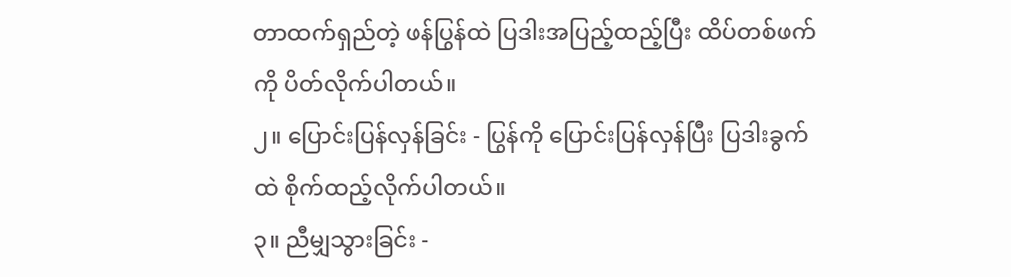တာထက်ရှည်တဲ့ ဖန်ပြွန်ထဲ ပြဒါးအပြည့်ထည့်ပြီး ထိပ်တစ်ဖက်ကို ပိတ်လိုက်ပါတယ်။
၂။ ပြောင်းပြန်လှန်ခြင်း - ပြွန်ကို ပြောင်းပြန်လှန်ပြီး ပြဒါးခွက်ထဲ စိုက်ထည့်လိုက်ပါတယ်။
၃။ ညီမျှသွားခြင်း -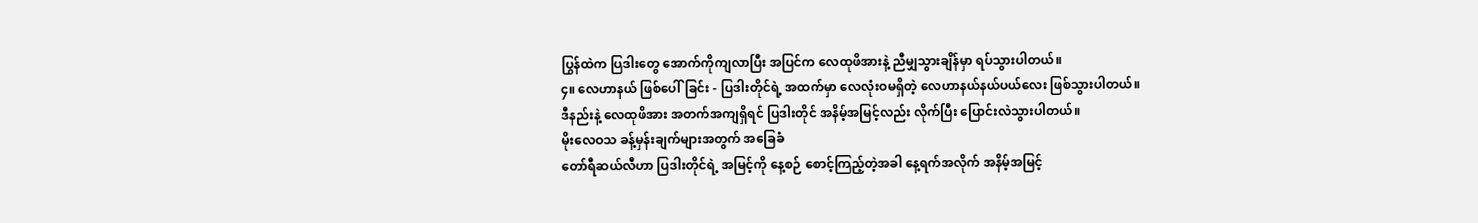ပြွန်ထဲက ပြဒါးတွေ အောက်ကိုကျလာပြီး အပြင်က လေထုဖိအားနဲ့ ညီမျှသွားချိန်မှာ ရပ်သွားပါတယ်။
၄။ လေဟာနယ် ဖြစ်ပေါ်ခြင်း - ပြဒါးတိုင်ရဲ့ အထက်မှာ လေလုံးဝမရှိတဲ့ လေဟာနယ်နယ်ပယ်လေး ဖြစ်သွားပါတယ်။
ဒီနည်းနဲ့ လေထုဖိအား အတက်အကျရှိရင် ပြဒါးတိုင် အနိမ့်အမြင့်လည်း လိုက်ပြီး ပြောင်းလဲသွားပါတယ်။
မိုးလေဝသ ခန့်မှန်းချက်များအတွက် အခြေခံ
တော်ရီဆယ်လီဟာ ပြဒါးတိုင်ရဲ့ အမြင့်ကို နေ့စဉ် စောင့်ကြည့်တဲ့အခါ နေ့ရက်အလိုက် အနိမ့်အမြင့်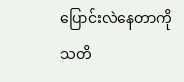ပြောင်းလဲနေတာကို သတိ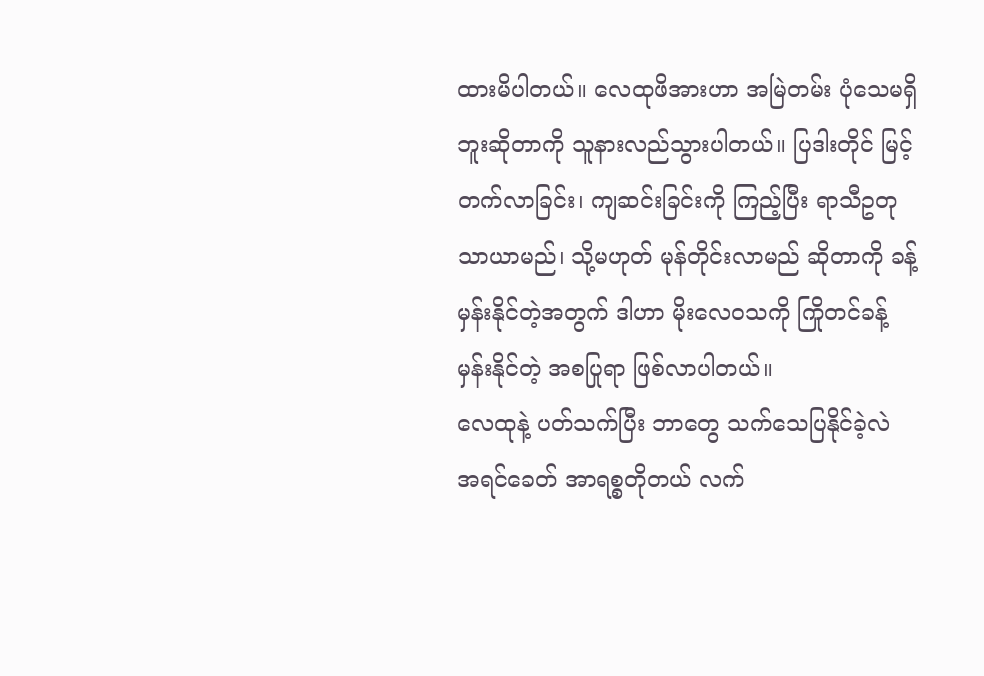ထားမိပါတယ်။ လေထုဖိအားဟာ အမြဲတမ်း ပုံသေမရှိဘူးဆိုတာကို သူနားလည်သွားပါတယ်။ ပြဒါးတိုင် မြင့်တက်လာခြင်း၊ ကျဆင်းခြင်းကို ကြည့်ပြီး ရာသီဥတု သာယာမည်၊ သို့မဟုတ် မုန်တိုင်းလာမည် ဆိုတာကို ခန့်မှန်းနိုင်တဲ့အတွက် ဒါဟာ မိုးလေဝသကို ကြိုတင်ခန့်မှန်းနိုင်တဲ့ အစပြုရာ ဖြစ်လာပါတယ်။
လေထုနဲ့ ပတ်သက်ပြီး ဘာတွေ သက်သေပြနိုင်ခဲ့လဲ
အရင်ခေတ် အာရစ္စတိုတယ် လက်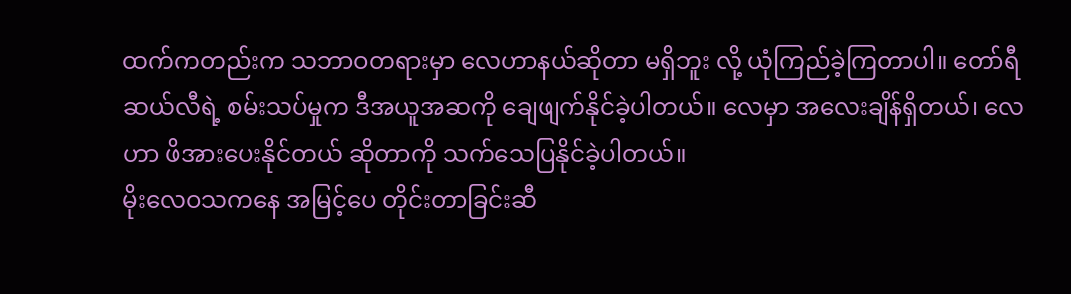ထက်ကတည်းက သဘာဝတရားမှာ လေဟာနယ်ဆိုတာ မရှိဘူး လို့ ယုံကြည်ခဲ့ကြတာပါ။ တော်ရီဆယ်လီရဲ့ စမ်းသပ်မှုက ဒီအယူအဆကို ချေဖျက်နိုင်ခဲ့ပါတယ်။ လေမှာ အလေးချိန်ရှိတယ်၊ လေဟာ ဖိအားပေးနိုင်တယ် ဆိုတာကို သက်သေပြနိုင်ခဲ့ပါတယ်။
မိုးလေဝသကနေ အမြင့်ပေ တိုင်းတာခြင်းဆီ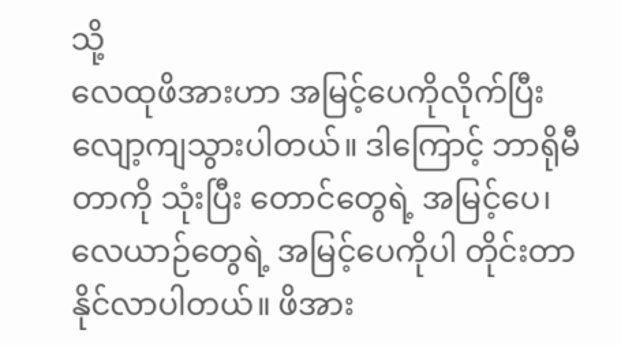သို့
လေထုဖိအားဟာ အမြင့်ပေကိုလိုက်ပြီး လျော့ကျသွားပါတယ်။ ဒါကြောင့် ဘာရိုမီတာကို သုံးပြီး တောင်တွေရဲ့ အမြင့်ပေ၊ လေယာဉ်တွေရဲ့ အမြင့်ပေကိုပါ တိုင်းတာနိုင်လာပါတယ်။ ဖိအား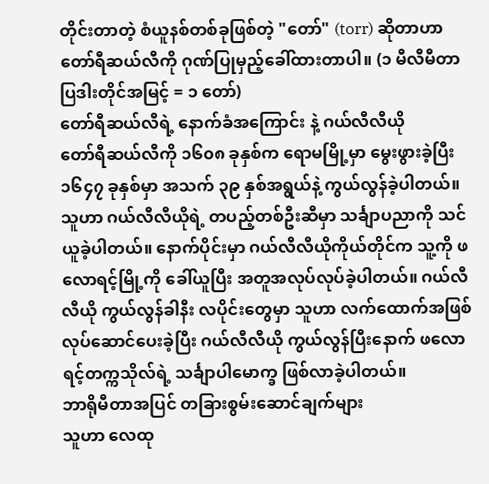တိုင်းတာတဲ့ စံယူနစ်တစ်ခုဖြစ်တဲ့ "တော်" (torr) ဆိုတာဟာ တော်ရီဆယ်လီကို ဂုဏ်ပြုမှည့်ခေါ်ထားတာပါ။ (၁ မီလီမီတာ ပြဒါးတိုင်အမြင့် = ၁ တော်)
တော်ရီဆယ်လီရဲ့ နောက်ခံအကြောင်း နဲ့ ဂယ်လီလီယို
တော်ရီဆယ်လီကို ၁၆၀၈ ခုနှစ်က ရောမမြို့မှာ မွေးဖွားခဲ့ပြီး ၁၆၄၇ ခုနှစ်မှာ အသက် ၃၉ နှစ်အရွယ်နဲ့ ကွယ်လွန်ခဲ့ပါတယ်။ သူဟာ ဂယ်လီလီယိုရဲ့ တပည့်တစ်ဦးဆီမှာ သင်္ချာပညာကို သင်ယူခဲ့ပါတယ်။ နောက်ပိုင်းမှာ ဂယ်လီလီယိုကိုယ်တိုင်က သူ့ကို ဖလောရင့်မြို့ကို ခေါ်ယူပြီး အတူအလုပ်လုပ်ခဲ့ပါတယ်။ ဂယ်လီလီယို ကွယ်လွန်ခါနီး လပိုင်းတွေမှာ သူဟာ လက်ထောက်အဖြစ် လုပ်ဆောင်ပေးခဲ့ပြီး ဂယ်လီလီယို ကွယ်လွန်ပြီးနောက် ဖလောရင့်တက္ကသိုလ်ရဲ့ သင်္ချာပါမောက္ခ ဖြစ်လာခဲ့ပါတယ်။
ဘာရိုမီတာအပြင် တခြားစွမ်းဆောင်ချက်များ
သူဟာ လေထု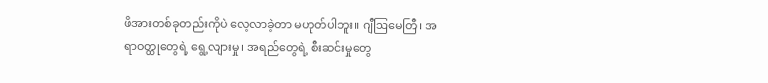ဖိအားတစ်ခုတည်းကိုပဲ လေ့လာခဲ့တာ မဟုတ်ပါဘူး။ ဂျီဩမေတြီ၊ အရာဝတ္ထုတွေရဲ့ ရွေ့လျားမှု၊ အရည်တွေရဲ့ စီးဆင်းမှုတွေ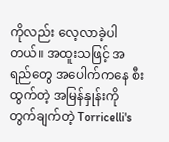ကိုလည်း လေ့လာခဲ့ပါတယ်။ အထူးသဖြင့် အရည်တွေ အပေါက်ကနေ စီးထွက်တဲ့ အမြန်နှုန်းကို တွက်ချက်တဲ့ Torricelli's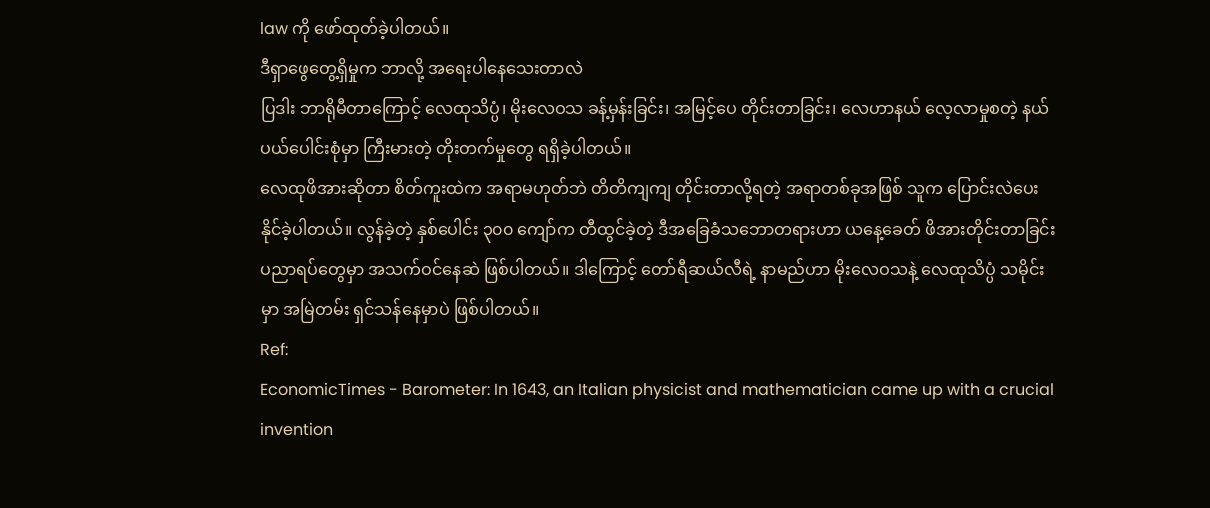law ကို ဖော်ထုတ်ခဲ့ပါတယ်။
ဒီရှာဖွေတွေ့ရှိမှုက ဘာလို့ အရေးပါနေသေးတာလဲ
ပြဒါး ဘာရိုမီတာကြောင့် လေထုသိပ္ပံ၊ မိုးလေဝသ ခန့်မှန်းခြင်း၊ အမြင့်ပေ တိုင်းတာခြင်း၊ လေဟာနယ် လေ့လာမှုစတဲ့ နယ်ပယ်ပေါင်းစုံမှာ ကြီးမားတဲ့ တိုးတက်မှုတွေ ရရှိခဲ့ပါတယ်။
လေထုဖိအားဆိုတာ စိတ်ကူးထဲက အရာမဟုတ်ဘဲ တိတိကျကျ တိုင်းတာလို့ရတဲ့ အရာတစ်ခုအဖြစ် သူက ပြောင်းလဲပေးနိုင်ခဲ့ပါတယ်။ လွန်ခဲ့တဲ့ နှစ်ပေါင်း ၃၀၀ ကျော်က တီထွင်ခဲ့တဲ့ ဒီအခြေခံသဘောတရားဟာ ယနေ့ခေတ် ဖိအားတိုင်းတာခြင်း ပညာရပ်တွေမှာ အသက်ဝင်နေဆဲ ဖြစ်ပါတယ်။ ဒါကြောင့် တော်ရီဆယ်လီရဲ့ နာမည်ဟာ မိုးလေဝသနဲ့ လေထုသိပ္ပံ သမိုင်းမှာ အမြဲတမ်း ရှင်သန်နေမှာပဲ ဖြစ်ပါတယ်။
Ref:
EconomicTimes - Barometer: In 1643, an Italian physicist and mathematician came up with a crucial invention